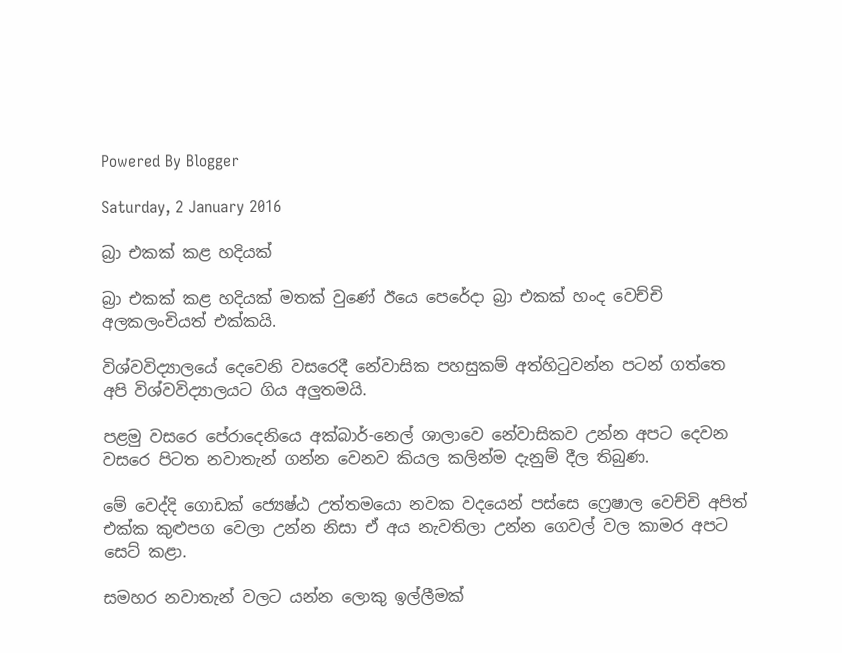Powered By Blogger

Saturday, 2 January 2016

බ්‍රා එකක් කළ හදියක්

බ්‍රා එකක් කළ හදියක් මතක් වුණේ ඊයෙ පෙරේදා බ්‍රා එකක් හංද වෙච්චි අලකලංචියත් එක්කයි.

විශ්වවිද්‍යාලයේ දෙවෙනි වසරෙදී නේවාසික පහසුකම් අත්හිටුවන්න පටන් ගත්තෙ අපි විශ්වවිද්‍යාලයට ගිය අලුතමයි.

පළමු වසරෙ පේරාදෙනියෙ අක්බාර්-නෙල් ශාලාවෙ නේවාසිකව උන්න අපට දෙවන වසරෙ පිටත නවාතැන් ගන්න වෙනව කියල කලින්ම දැනුම් දීල තිබුණ.

මේ වෙද්දි ගොඩක් ජ්‍යෙෂ්ඨ උත්තමයො නවක වදයෙන් පස්සෙ ෆ්‍රෙෂාල වෙච්චි අපිත් එක්ක කුළුපග වෙලා උන්න නිසා ඒ අය නැවතිලා උන්න ගෙවල් වල කාමර අපට සෙට් කළා.

සමහර නවාතැන් වලට යන්න ලොකු ඉල්ලීමක්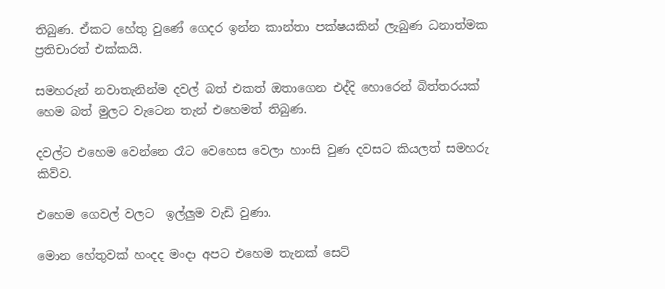තිබුණ. ඒකට හේතු වුණේ ගෙදර ඉන්න කාන්තා පක්ෂයකින් ලැබුණ ධනාත්මක ප්‍රතිචාරත් එක්කයි.

සමහරුන් නවාතැනින්ම දවල් බත් එකත් ඔතාගෙන එද්දි හොරෙන් බිත්තරයක් හෙම බත් මුලට වැටෙන තැන් එහෙමත් තිබුණ.

දවල්ට එහෙම වෙන්නෙ රෑට වෙහෙස වෙලා හාංසි වුණ දවසට කියලත් සමහරු කිව්ව.

එහෙම ගෙවල් වලට  ඉල්ලුම වැඩි වුණා.

මොන හේතුවක් හංදද මංදා අපට එහෙම තැනක් සෙට්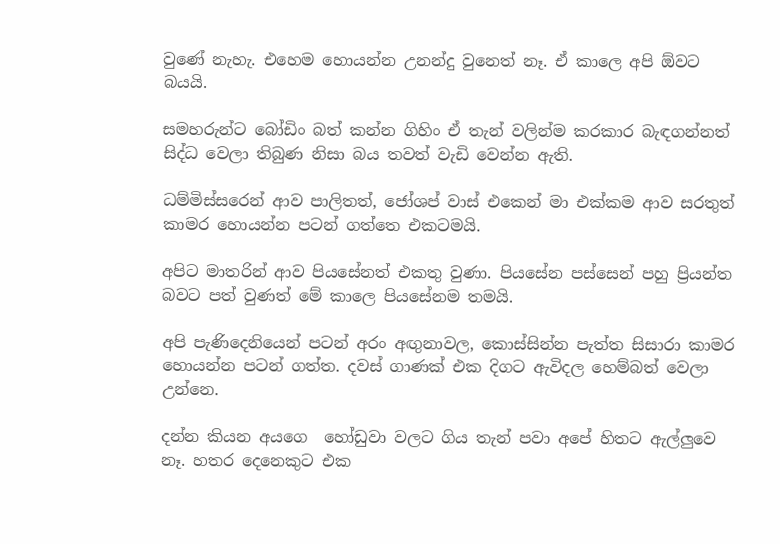වුණේ නැහැ. එහෙම හොයන්න උනන්දු වුනෙත් නෑ. ඒ කාලෙ අපි ඕවට බයයි.

සමහරුන්ට බෝඩිං බත් කන්න ගිහිං ඒ තැන් වලින්ම කරකාර බැඳගන්නත් සිද්ධ වෙලා තිබුණ නිසා බය තවත් වැඩි වෙන්න ඇති.

ධම්මිස්සරෙන් ආව පාලිතත්, ජෝශප් වාස් එකෙන් මා එක්කම ආව සරතුත් කාමර හොයන්න පටන් ගත්තෙ එකටමයි.

අපිට මාතරින් ආව පියසේනත් එකතු වුණා. පියසේන පස්සෙන් පහු ප්‍රියන්ත බවට පත් වුණත් මේ කාලෙ පියසේනම තමයි.

අපි පැණිදෙනියෙන් පටන් අරං අඟුනාවල, කොස්සින්න පැත්ත සිසාරා කාමර හොයන්න පටන් ගත්ත. දවස් ගාණක් එක දිගට ඇවිදල හෙම්බත් වෙලා උන්නෙ.

දන්න කියන අයගෙ  හෝඩුවා වලට ගිය තැන් පවා අපේ හිතට ඇල්ලුවෙ නෑ. හතර දෙනෙකුට එක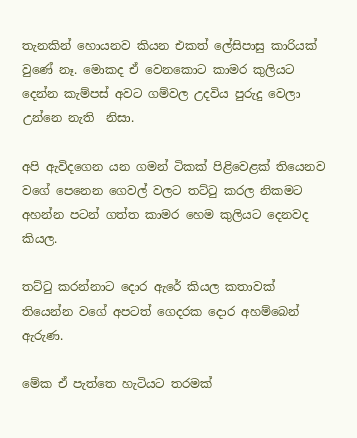තැනකින් හොයනව කියන එකත් ලේසිපාසු කාරියක් වුණේ නෑ. මොකද ඒ වෙනකොට කාමර කුලියට දෙන්න කැම්පස් අවට ගම්වල උදවිය පුරුදු වෙලා උන්නෙ නැති  නිසා.

අපි ඇවිදගෙන යන ගමන් ටිකක් පිළිවෙළක් තියෙනව වගේ පෙනෙන ගෙවල් වලට තට්ටු කරල නිකමට අහන්න පටන් ගත්ත කාමර හෙම කුලියට දෙනවද කියල.

තට්ටු කරන්නාට දොර ඇරේ කියල කතාවක් තියෙන්න වගේ අපටත් ගෙදරක දොර අහම්බෙන් ඇරුණ.

මේක ඒ පැත්තෙ හැටියට තරමක්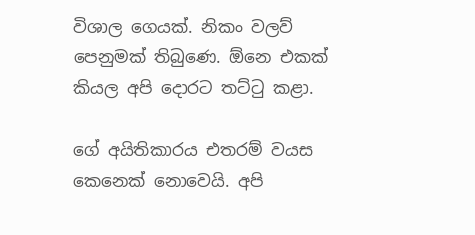විශාල ගෙයක්. නිකං වලව් පෙනුමක් තිබුණෙ. ඕනෙ එකක් කියල අපි දොරට තට්ටු කළා.

ගේ අයිතිකාරය එතරම් වයස කෙනෙක් නොවෙයි. අපි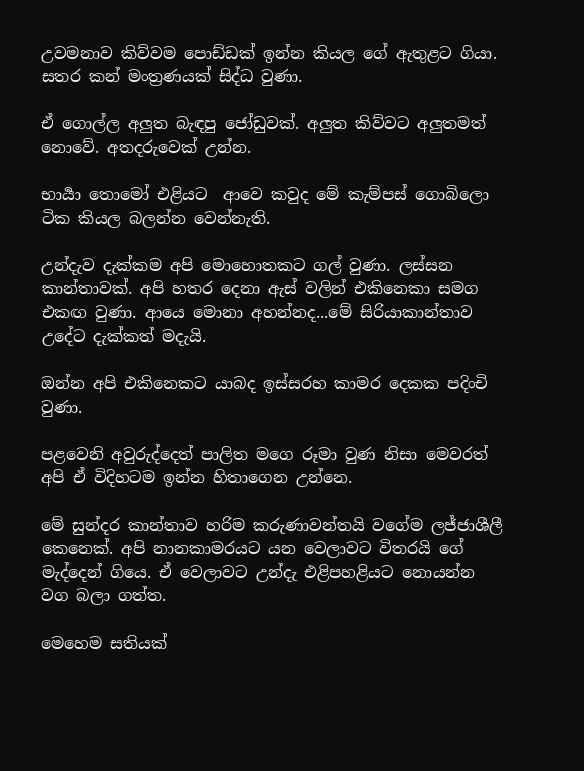උවමනාව කිව්වම පොඩ්ඩක් ඉන්න කියල ගේ ඇතුළට ගියා. සතර කන් මංත්‍රණයක් සිද්ධ වුණා.

ඒ ගොල්ල අලුත බැඳපු ජෝඩුවක්. අලුත කිව්වට අලුතමත් නොවේ. අතදරුවෙක් උන්න.

භාර්‍යා තොමෝ එළියට  ආවෙ කවුද මේ කැම්පස් ගොබිලො ටික කියල බලන්න වෙන්නැති.

උන්දැව දැක්කම අපි මොහොතකට ගල් වුණා. ලස්සන කාන්තාවක්. අපි හතර දෙනා ඇස් වලින් එකිනෙකා සමග එකඟ වුණා. ආයෙ මොනා අහන්නද...මේ සිරියාකාන්තාව උදේට දැක්කත් මදැයි.

ඔන්න අපි එකිනෙකට යාබද ඉස්සරහ කාමර දෙකක පදිංචි වුණා.

පළවෙනි අවුරුද්දෙත් පාලිත මගෙ රූමා වුණ නිසා මෙවරත් අපි ඒ විදිහටම ඉන්න හිතාගෙන උන්නෙ.

මේ සුන්දර කාන්තාව හරිම කරුණාවන්තයි වගේම ලජ්ජාශීලී කෙනෙක්. අපි නානකාමරයට යන වෙලාවට විතරයි ගේ මැද්දෙන් ගියෙ. ඒ වෙලාවට උන්දැ එළිපහළියට නොයන්න වග බලා ගත්ත.

මෙහෙම සතියක්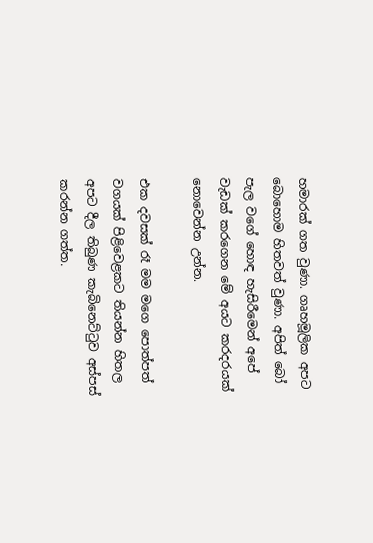හමාරක් ගත වුණා. ගෘහමූලික අපට බොහොම හිතවත් වුණා. අපිත් බෝ පැල වගේ හොඳ හැසිරීමෙන් අපේ වැඩක් කරගෙන මේ අයට කරදරයක් නොවෙන්න උන්න.

එක දවසක් රෑ මම මගෙ පොත්පත් වගයක් පිළිවෙළකට තියන්න හිතල අපට දීල තිබුණ කැබිනෙට්ටුව අස්පස් කරන්න ගත්ත.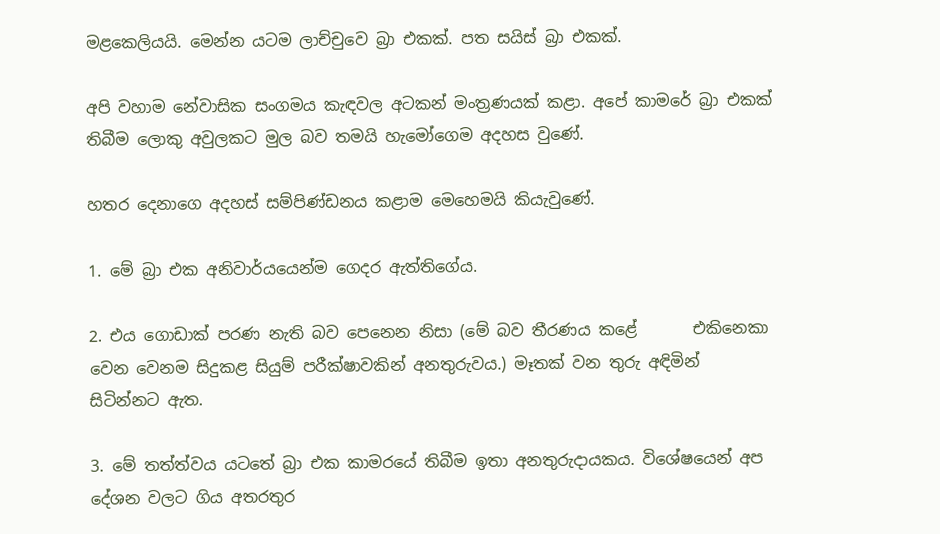මළකෙලියයි. මෙන්න යටම ලාච්චුවෙ බ්‍රා එකක්. පත සයිස් බ්‍රා එකක්.

අපි වහාම නේවාසික සංගමය කැඳවල අටකන් මංත්‍රණයක් කළා. අපේ කාමරේ බ්‍රා එකක් තිබීම ලොකු අවුලකට මුල බව තමයි හැමෝගෙම අදහස වුණේ.

හතර දෙනාගෙ අදහස් සම්පිණ්ඩනය කළාම මෙහෙමයි කියැවුණේ.

1. මේ බ්‍රා එක අනිවාර්යයෙන්ම ගෙදර ඇත්තිගේය.

2. එය ගොඩාක් පරණ නැති බව පෙනෙන නිසා (මේ බව තීරණය කළේ       එකිනෙකා වෙන වෙනම සිදුකළ සියුම් පරීක්ෂාවකින් අනතුරුවය.) මෑතක් වන තුරු අඳිමින් සිටින්නට ඇත.

3. මේ තත්ත්වය යටතේ බ්‍රා එක කාමරයේ තිබීම ඉතා අනතුරුදායකය. විශේෂයෙන් අප දේශන වලට ගිය අතරතුර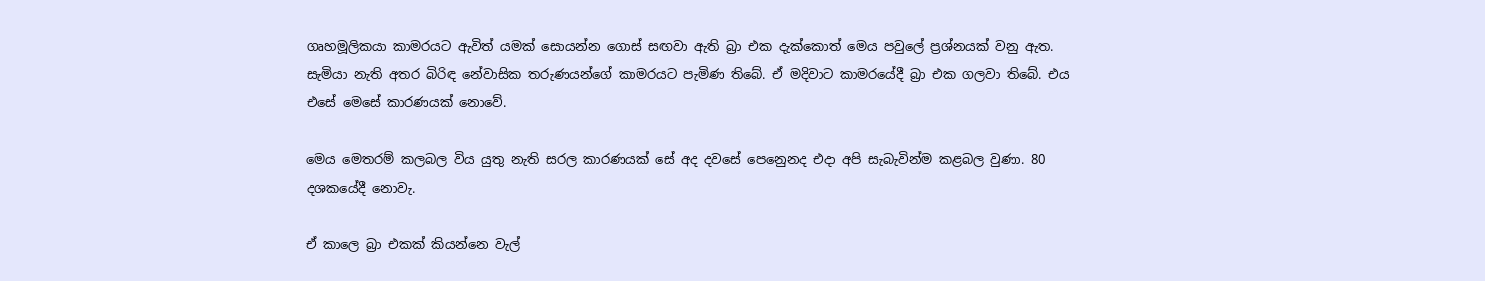ගෘහමූලිකයා කාමරයට ඇවිත් යමක් සොයන්න ගොස් සඟවා ඇති බ්‍රා එක දැක්කොත් මෙය පවුලේ ප්‍රශ්නයක් වනු ඇත.
සැමියා නැති අතර බිරිඳ නේවාසික තරුණයන්ගේ කාමරයට පැමිණ තිබේ. ඒ මදිවාට කාමරයේදී බ්‍රා එක ගලවා තිබේ. එය එසේ මෙසේ කාරණයක් නොවේ.

මෙය මෙතරම් කලබල විය යුතු නැති සරල කාරණයක් සේ අද දවසේ පෙනෙුනද එදා අපි සැබැවින්ම කළබල වුණා. 80 දශකයේදී නොවැ.

ඒ කාලෙ බ්‍රා එකක් කියන්නෙ වැල්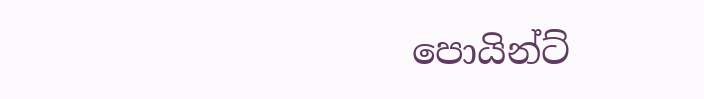පොයින්ට්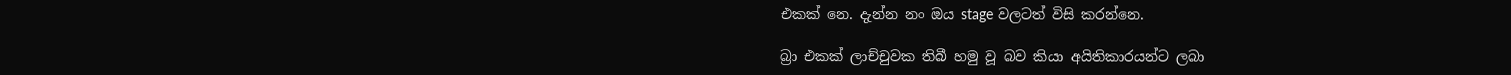එකක් නෙ. දැන්න නං ඔය stage වලටත් විසි කරන්නෙ.

බ්‍රා එකක් ලාච්චුවක තිබී හමු වූ බව කියා අයිතිකාරයන්ට ලබා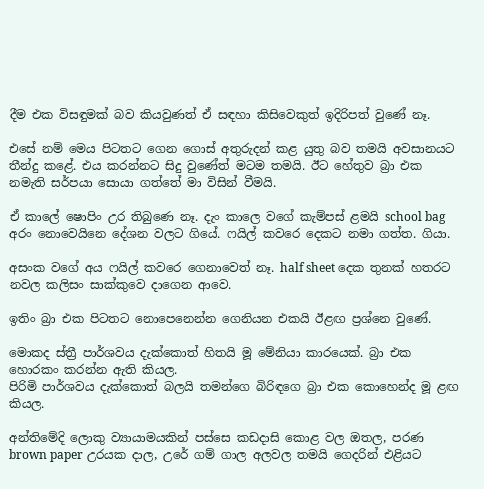දීම එක විසඳුමක් බව කියවුණත් ඒ සඳහා කිසිවෙකුත් ඉදිරිපත් වුණේ නෑ.

එසේ නම් මෙය පිටතට ගෙන ගොස් අතුරුදන් කළ යුතු බව තමයි අවසානයට තීන්දු කළේ. එය කරන්නට සිදු වුණේත් මටම තමයි. ඊට හේතුව බ්‍රා එක නමැති සර්පයා සොයා ගත්තේ මා විසින් වීමයි.

ඒ කාලේ ෂොපිං උර තිබුණෙ නෑ. දැං කාලෙ වගේ කැම්පස් ළමයි school bag අරං නොවෙයිනෙ දේශන වලට ගියේ. ෆයිල් කවරෙ දෙකට නමා ගත්ත. ගියා.

අසංක වගේ අය ෆයිල් කවරෙ ගෙනාවෙත් නෑ. half sheet දෙක තුනක් හතරට නවල කලිසං සාක්කුවෙ දාගෙන අ‍ාවෙ.

ඉතිං බ්‍රා එක පිටතට නොපෙනෙන්න ගෙනියන එකයි ඊළඟ ප්‍රශ්නෙ වුණේ.

මොකද ස්ත්‍රී පාර්ශවය දැක්කොත් හිතයි මූ මේනියා කාරයෙක්. බ්‍රා එක හොරකං කරන්න ඇති කියල.
පිරිමි පාර්ශවය දැක්කොත් බලයි තමන්ගෙ බිරිඳගෙ බ්‍රා එක කොහෙන්ද මූ ළඟ කියල.

අන්තිමේදි ලොකු ව්‍යායාමයකින් පස්සෙ කඩදාසි කොළ වල ඔතල, පරණ brown paper උරයක දාල, උරේ ගම් ගාල අලවල තමයි ගෙදරින් එළියට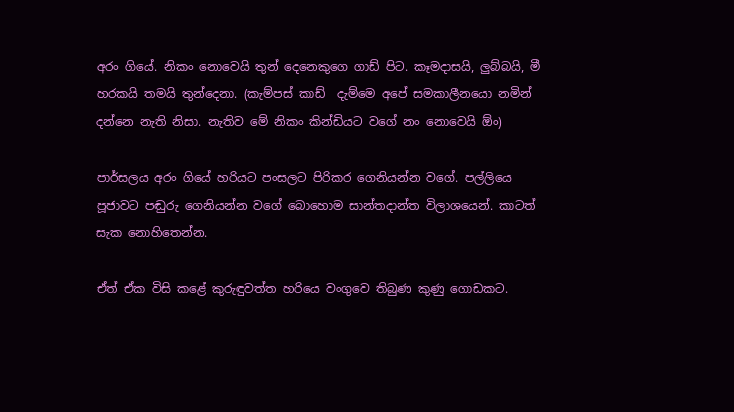අරං ගියේ. නිකං නොවෙයි තුන් දෙනෙකුගෙ ගාඩ් පිට. කෑමදාසයි, ලුබ්බයි, මී හරකයි තමයි තුන්දෙනා. (කැම්පස් කාඩ්  දැම්මෙ අපේ සමකාලීනයො නමින් දන්නෙ නැති නිසා. නැතිව මේ නිකං කින්ඩියට වගේ නං නොවෙයි ඕං)

පාර්සලය අරං ගියේ හරියට පංසලට පිරිකර ගෙනියන්න වගේ. පල්ලියෙ පූජාවට පඬුරු ගෙනියන්න වගේ බොහොම සාන්තදාන්ත විලාශයෙන්. කාටත් සැක නොහිතෙන්න.

ඒත් ඒක විසි කළේ කුරුඳුවත්ත හරියෙ වංගුවෙ තිබුණ කුණු ගොඩකට.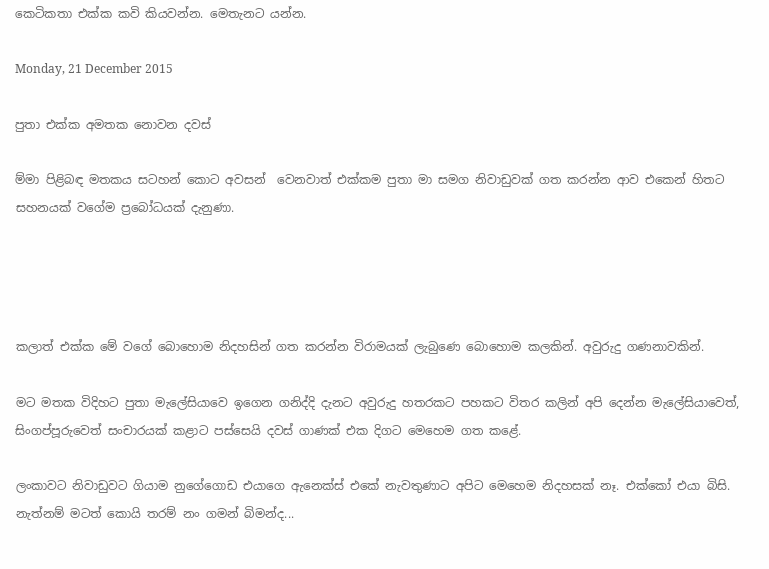කෙටිකතා එක්ක කවි කියවන්න. මෙතැනට යන්න.

Monday, 21 December 2015

පුතා එක්ක අමතක නොවන දවස්

ම්මා පිළිබඳ මතකය සටහන් කොට අවසන්  වෙනවාත් එක්කම පුතා මා සමග නිවාඩුවක් ගත කරන්න ආව එකෙන් හිතට සහනයක් වගේම ප්‍රබෝධයක් දැනුණා.




කලාත් එක්ක මේ වගේ බොහොම නිදහසින් ගත කරන්න විරාමයක් ලැබුණෙ බොහොම කලකින්. අවුරුදු ගණනාවකින්.

මට මතක විදිහට පුතා මැලේසියාවෙ ඉගෙන ගනිද්දි දැනට අවුරුදු හතරකට පහකට විතර කලින් අපි දෙන්න මැලේසියාවෙත්, සිංගප්පූරුවෙත් සංචාරයක් කළාට පස්සෙයි දවස් ගාණක් එක දිගට මෙහෙම ගත කළේ.

ලංකාවට නිවාඩුවට ගියාම නුගේගොඩ එයාගෙ ඇනෙක්ස් එකේ නැවතුණාට අපිට මෙහෙම නිදහසක් නෑ. එක්කෝ එයා බිසි. නැත්නම් මටත් කොයි තරම් නං ගමන් බිමන්ද...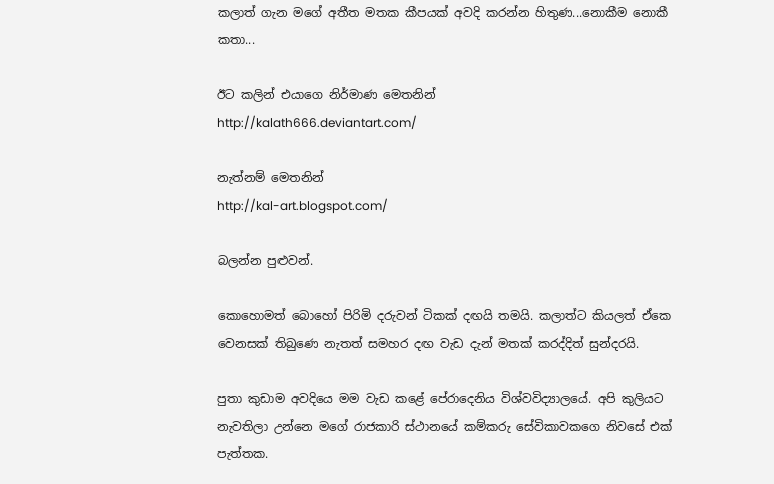කලාත් ගැන මගේ අතීත මතක කීපයක් අවදි කරන්න හිතුණ...නොකීම නොකී කතා...

ඊට කලින් එයාගෙ නිර්මාණ මෙතනින්
http://kalath666.deviantart.com/

නැත්නම් මෙතනින්
http://kal-art.blogspot.com/

බලන්න පුළුවන්.

කොහොමත් බොහෝ පිරිමි දරුවන් ටිකක් දඟයි තමයි. කලාත්ට කියලත් ඒකෙ වෙනසක් තිබුණෙ නැතත් සමහර දඟ වැඩ දැන් මතක් කරද්දිත් සුන්දරයි.

පුතා කුඩාම අවදියෙ මම වැඩ කළේ පේරාදෙනිය විශ්වවිද්‍යාලයේ. අපි කුලියට නැවතිලා උන්නෙ මගේ රාජකාරි ස්ථානයේ කම්කරු සේවිකාවකගෙ නිවසේ එක් පැත්තක.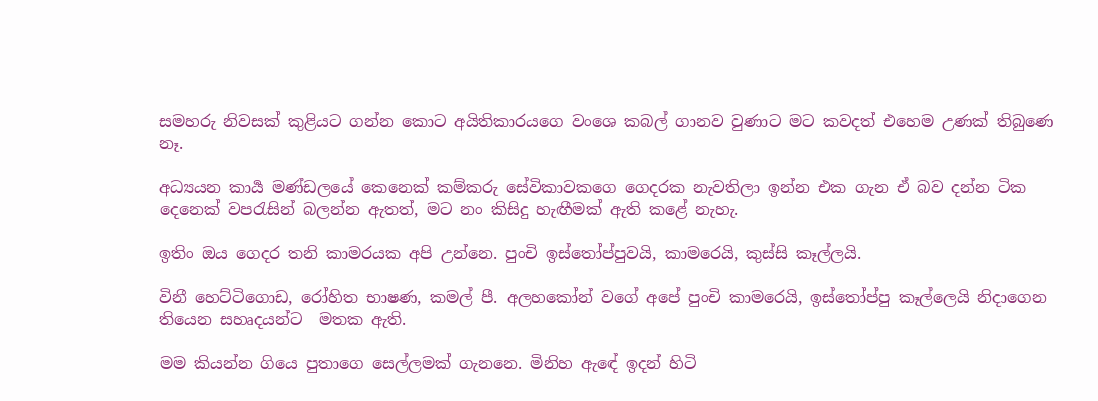සමහරු නිවසක් කුළියට ගන්න කොට අයිතිකාරයගෙ වංශෙ කබල් ගානව වුණාට මට කවදත් එහෙම උණක් තිබුණෙ නෑ.

අධ්‍යයන කාර්‍ය මණ්ඩලයේ කෙනෙක් කම්කරු සේවිකාවකගෙ ගෙදරක නැවතිලා ඉන්න එක ගැන ඒ බව දන්න ටික දෙනෙක් වපරැසින් බලන්න ඇතත්, මට නං කිසිදු හැඟීමක් ඇති කළේ නැහැ.

ඉතිං ඔය ගෙදර තනි කාමරයක අපි උන්නෙ. පුංචි ඉස්තෝප්පුවයි, කාමරෙයි, කුස්සි කෑල්ලයි.

විනී හෙට්ටිගොඩ, රෝහිත භාෂණ, කමල් පී. අලහකෝන් වගේ අපේ පුංචි කාමරෙයි, ඉස්තෝප්පු කෑල්ලෙයි නිදාගෙන තියෙන සහෘදයන්ට  මතක ඇති.

මම කියන්න ගියෙ පුතාගෙ සෙල්ලමක් ගැනනෙ. මිනිහ ඇඳේ ඉදන් හිටි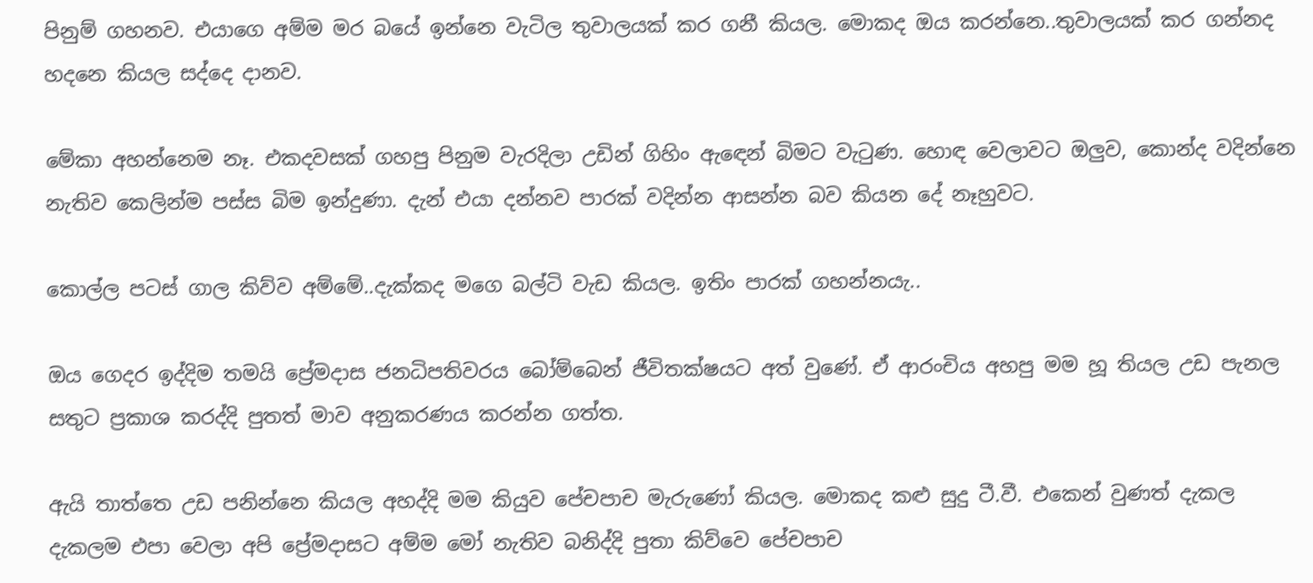පිනුම් ගහනව. එයාගෙ අම්ම මර බයේ ඉන්නෙ වැටිල තුවාලයක් කර ගනී කියල. මොකද ඔය කරන්නෙ..තුවාලයක් කර ගන්නද හදනෙ කියල සද්දෙ දානව.

මේකා අහන්නෙම නෑ. එකදවසක් ගහපු පිනුම වැරදිලා උඩින් ගිහිං ඇඳෙන් බිමට වැටුණ. හොඳ වෙලාවට ඔලුව, කොන්ද වදින්නෙ නැතිව කෙලින්ම පස්ස බිම ඉන්දුණා. දැන් එයා දන්නව පාරක් වදින්න ආසන්න බව කියන දේ නෑහුවට.

කොල්ල පටස් ගාල කිව්ව අම්මේ..දැක්කද මගෙ බල්ටි වැඩ කියල. ඉතිං පාරක් ගහන්නයැ..

ඔය ගෙදර ඉද්දිම තමයි ප්‍රේමදාස ජනධිපතිවරය බෝම්බෙන් ජීවිතක්ෂයට අත් වුණේ. ඒ ආරංචිය අහපු මම හූ තියල උඩ පැනල සතුට ප්‍රකාශ කරද්දි පුතත් මාව අනුකරණය කරන්න ගත්ත.

ඇයි තාත්තෙ උඩ පනින්නෙ කියල අහද්දි මම කියුව පේචපාච මැරුණෝ කියල. මොකද කළු සුදු ටී.වී. එකෙන් වුණත් දැකල දැකලම එපා වෙලා අපි ප්‍රේමදාසට අම්ම මෝ නැතිව බනිද්දි පුතා කිව්වෙ පේචපාච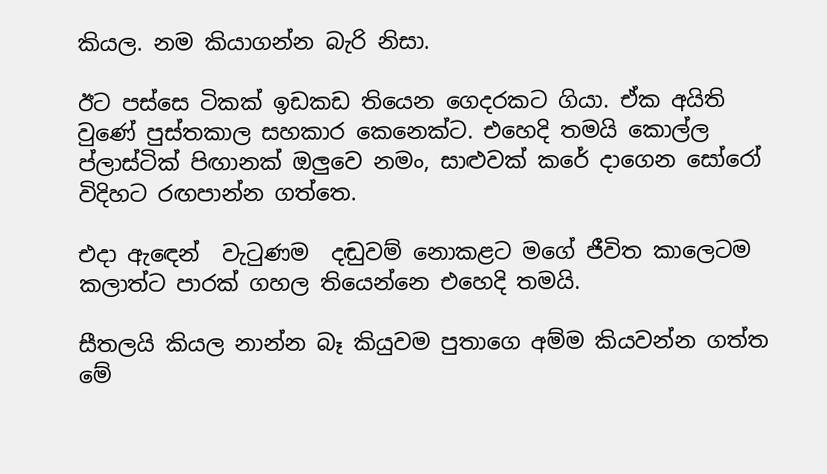කියල. නම කියාගන්න බැරි නිසා.

ඊට පස්සෙ ටිකක් ඉඩකඩ තියෙන ගෙදරකට ගියා. ඒක අයිති වුණේ පුස්තකාල සහකාර කෙනෙක්ට. එහෙදි තමයි කොල්ල ප්ලාස්ටික් පිඟානක් ඔලුවෙ නමං, සාළුවක් කරේ දාගෙන සෝරෝ විදිහට රඟපාන්න ගත්තෙ.

එදා ඇඳෙන්  වැටුණම  දඬුවම් නොකළට මගේ ජීවිත කාලෙටම කලාත්ට පාරක් ගහල තියෙන්නෙ එහෙදි තමයි.

සීතලයි කියල නාන්න බෑ කියුවම පුතාගෙ අම්ම කියවන්න ගත්ත මේ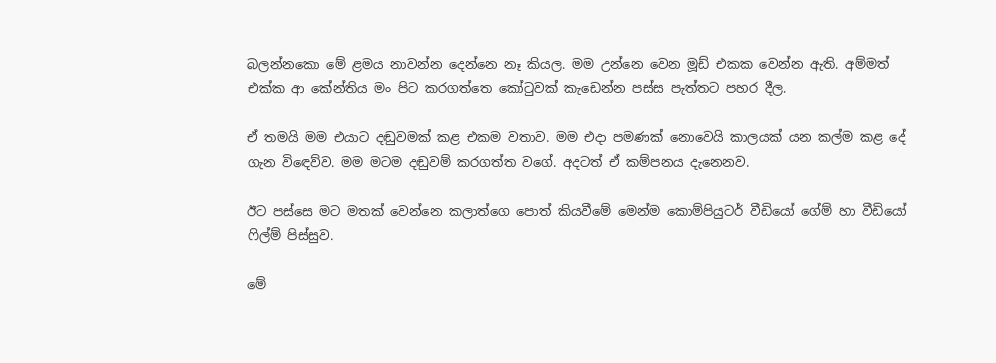බලන්නකො මේ ළමය නාවන්න දෙන්නෙ නෑ කියල. මම උන්නෙ වෙන මූඩ් එකක වෙන්න ඇති. අම්මත් එක්ක ආ කේන්තිය මං පිට කරගත්තෙ කෝටුවක් කැඩෙන්න පස්ස පැත්තට පහර දීල.

ඒ තමයි මම එයාට දඬුවමක් කළ එකම වතාව. මම එදා පමණක් නොවෙයි කාලයක් යන කල්ම කළ දේ ගැන විඳෙව්ව. මම මටම දඬුවම් කරගත්ත වගේ. අදටත් ඒ කම්පනය දැනෙනව.

ඊට පස්සෙ මට මතක් වෙන්නෙ කලාත්ගෙ පොත් කියවීමේ මෙන්ම කොම්පියුටර් වීඩියෝ ගේම් හා වීඩියෝ ෆිල්ම් පිස්සුව.

මේ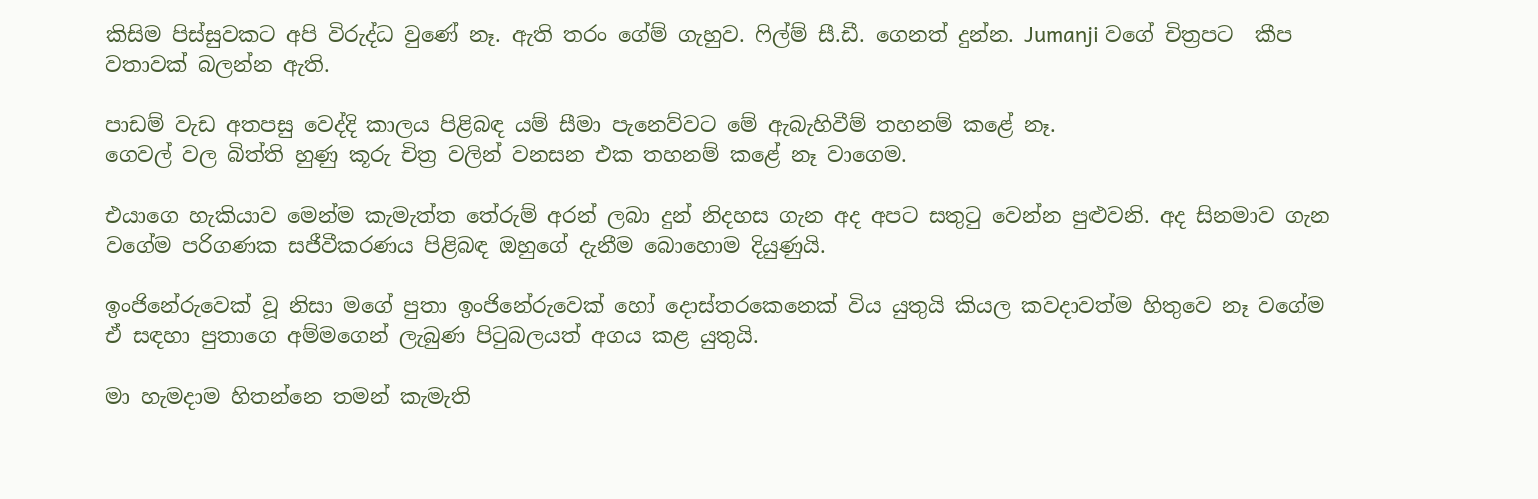කිසිම පිස්සුවකට අපි විරුද්ධ වුණේ නෑ. ඇති තරං ගේම් ගැහුව. ෆිල්ම් සී.ඩී. ගෙනත් දුන්න. Jumanji වගේ චිත්‍රපට  කීප වතාවක් බලන්න ඇති.

පාඩම් වැඩ අතපසු වෙද්දි කාලය පිළිබඳ යම් සීමා පැනෙව්වට මේ ඇබැහිවීම් තහනම් කළේ නෑ.
ගෙවල් වල බිත්ති හුණු කූරු චිත්‍ර වලින් වනසන එක තහනම් කළේ නෑ වාගෙම.

එයාගෙ හැකියාව මෙන්ම කැමැත්ත තේරුම් අරන් ලබා දුන් නිදහස ගැන අද අපට සතුටු වෙන්න පුළුවනි. අද සිනමාව ගැන වගේම පරිගණක සජීවීකරණය පිළිබඳ ඔහුගේ දැනීම බොහොම දියුණුයි.

ඉංජිනේරුවෙක් වූ නිසා මගේ පුතා ඉංජිනේරුවෙක් හෝ දොස්තරකෙනෙක් විය යුතුයි කියල කවදාවත්ම හිතුවෙ නෑ වගේම ඒ සඳහා පුතාගෙ අම්මගෙන් ලැබුණ පිටුබලයත් අගය කළ යුතුයි.

මා හැමදාම හිතන්නෙ තමන් කැමැති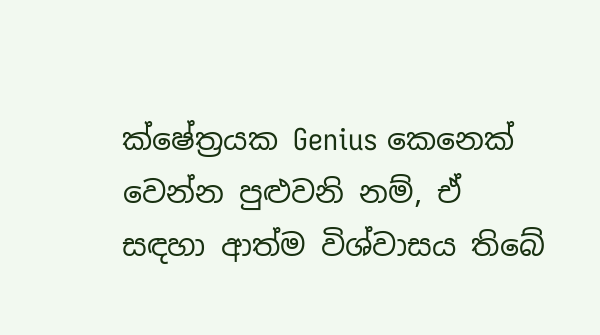ක්ෂේත්‍රයක Genius කෙනෙක් වෙන්න පුළුවනි නම්, ඒ සඳහා ආත්ම විශ්වාසය තිබේ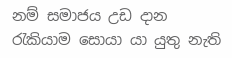නම් සමාජය උඩ දාන රැකියාම සොයා යා යුතු නැති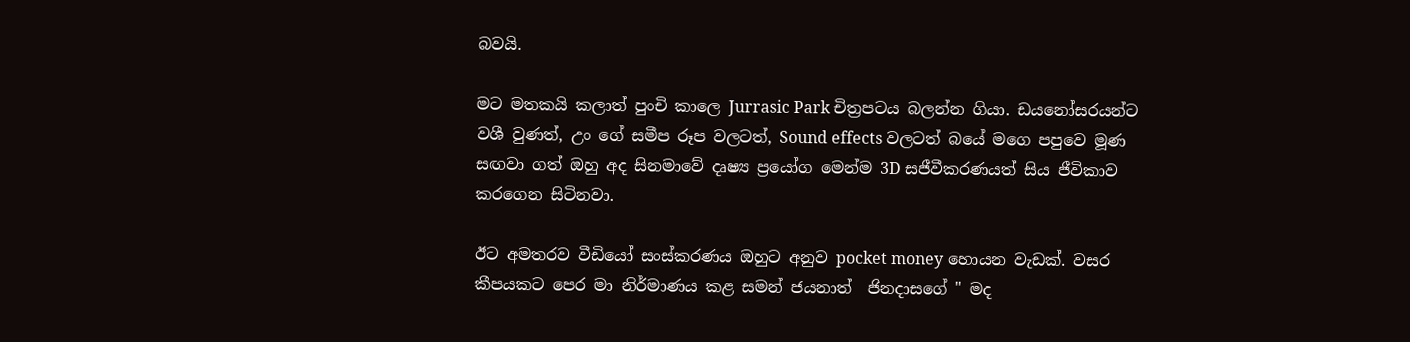බවයි.

මට මතකයි කලාත් පුංචි කාලෙ Jurrasic Park චිත්‍රපටය බලන්න ගියා. ඩයනෝසරයන්ට වශී වුණත්, උං ගේ සමීප රූප වලටත්, Sound effects වලටත් බයේ මගෙ පපුවෙ මූණ සඟවා ගත් ඔහු අද සිනමාවේ දෘෂ්‍ය ප්‍රයෝග මෙන්ම 3D සජීවීකරණයත් සිය ජීවිකාව කරගෙන සිටිනවා.

ඊට අමතරව වීඩියෝ සංස්කරණය ඔහුට අනුව pocket money හොයන වැඩක්. වසර කීපයකට පෙර මා නිර්මාණය කළ සමන් ජයනාත්  ජිනදාසගේ " මද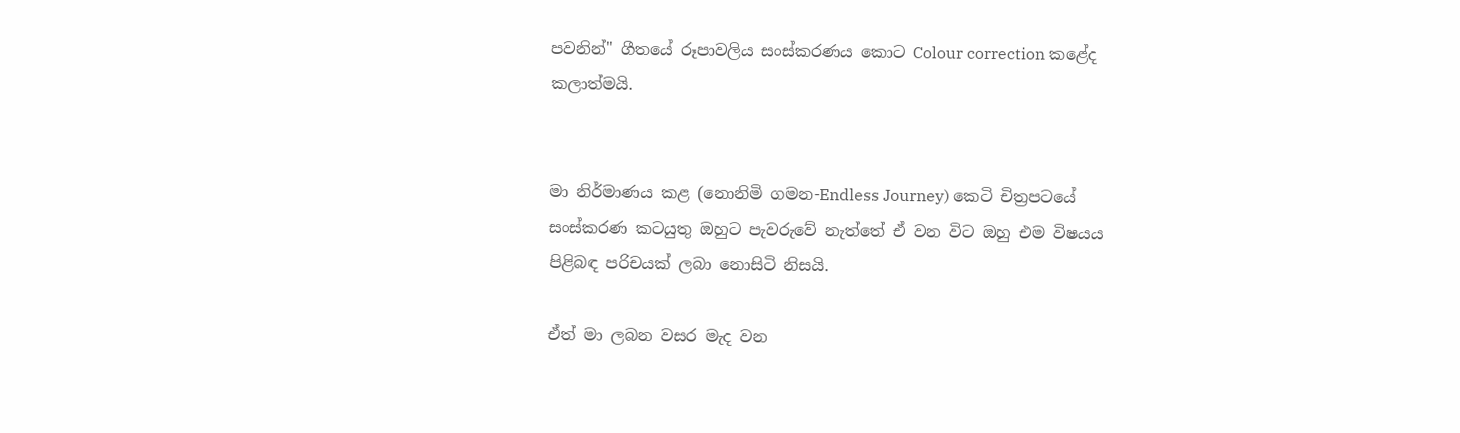පවනින්" ගීතයේ රූපාවලිය සංස්කරණය කොට Colour correction කළේද කලාත්මයි.


මා නිර්මාණය කළ (නොනිමි ගමන-Endless Journey) කෙටි චිත්‍රපටයේ සංස්කරණ කටයුතු ඔහුට පැවරුවේ නැත්තේ ඒ වන විට ඔහු එම විෂයය පිළිබඳ පරිචයක් ලබා නොසිටි නිසයි.

ඒත් මා ලබන වසර මැද වන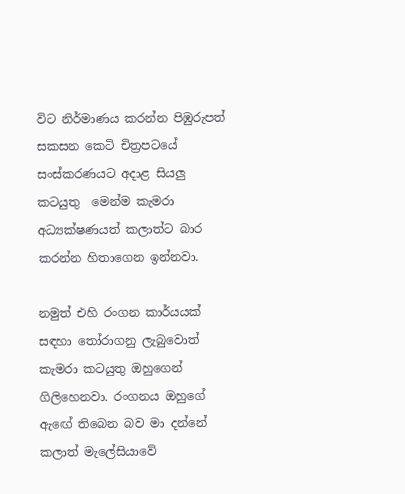විට නිර්මාණය කරන්න පිඹුරුපත් සකසන කෙටි චිත්‍රපටයේ සංස්කරණයට අදාළ සියලු කටයුතු  මෙන්ම කැමරා අධ්‍යක්ෂණයත් කලාත්ට බාර කරන්න හිතාගෙන ඉන්නවා.

නමුත් එහි රංගන කාර්යයක් සඳහා තෝරාගනු ලැබුවොත් කැමරා කටයුතු ඔහුගෙන් ගිලිහෙනවා. රංගනය ඔහුගේ ඇඟේ තිබෙන බව මා දන්නේ කලාත් මැලේසියාවේ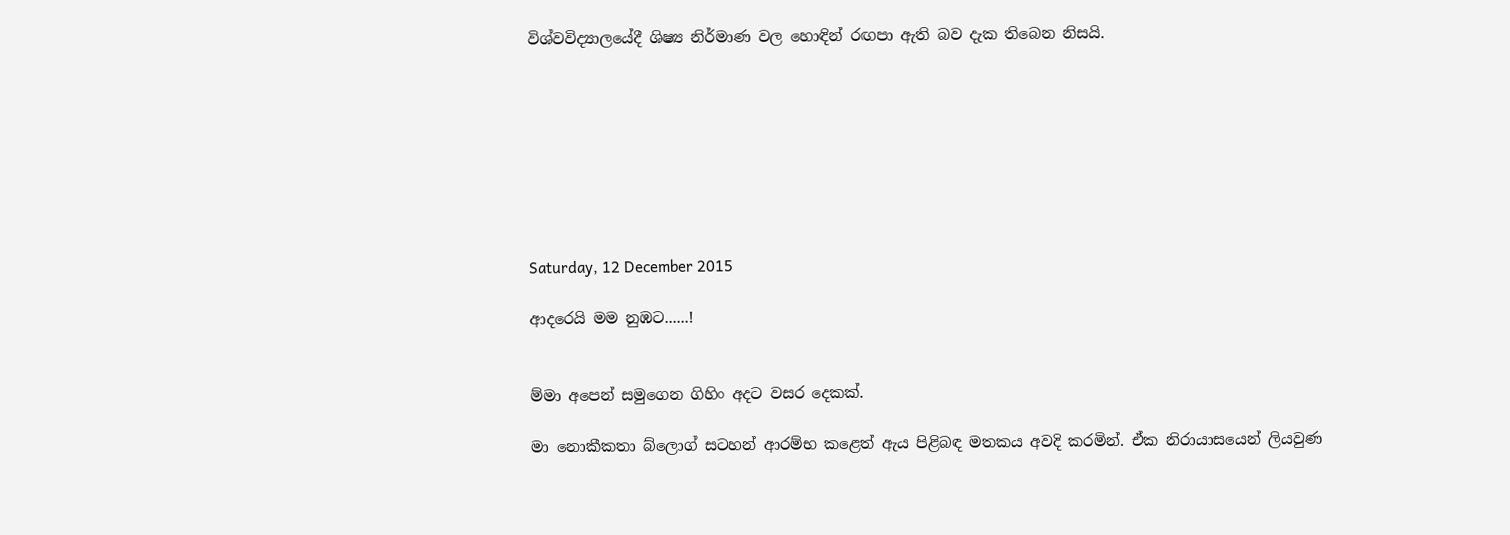විශ්වවිද්‍යාලයේදී ශිෂ්‍ය නිර්මාණ වල හොඳින් රඟපා ඇති බව දැක තිබෙන නිසයි.








Saturday, 12 December 2015

ආදරෙයි මම නුඹට......!


ම්මා අපෙන් සමුගෙන ගිහිං අදට වසර දෙකක්.

මා නොකීකතා බ්ලොග් සටහන් ආරම්භ කළෙත් ඇය පිළිබඳ මතකය අවදි කරමින්. ඒක නිරායාසයෙන් ලියවුණ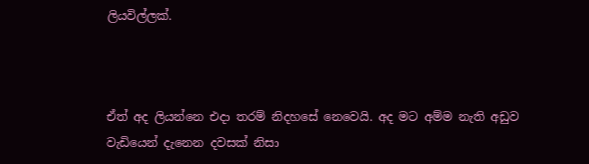ලියවිල්ලක්.



ඒත් අද ලියන්නෙ එදා තරම් නිදහසේ නෙවෙයි. අද මට අම්ම නැති අඩුව වැඩියෙන් දැනෙන දවසක් නිසා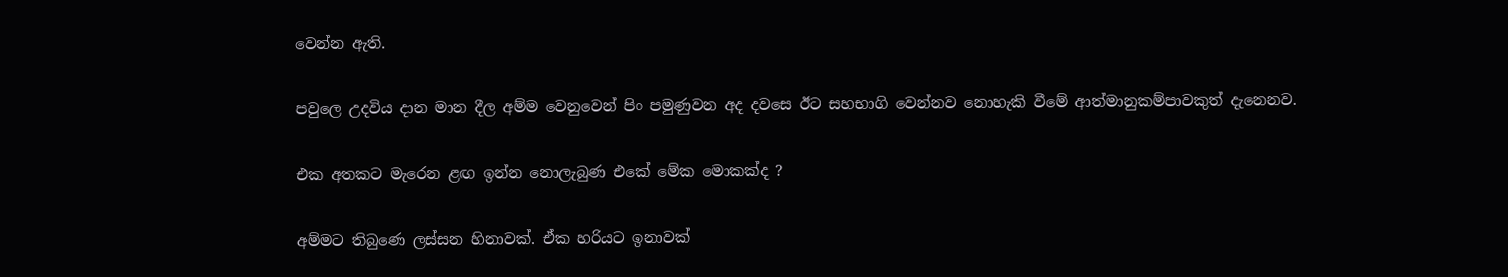වෙන්න ඇති.

පවුලෙ උදවිය දාන මාන දීල අම්ම වෙනුවෙන් පිං පමුණුවන අද දවසෙ ඊට සහභාගි වෙන්නව නොහැකි වීමේ ආත්මානුකම්පාවකුත් දැනෙනව.

එක අතකට මැරෙන ළඟ ඉන්න නොලැබුණ එකේ මේක මොකක්ද ?

අම්මට තිබුණෙ ලස්සන හිනාවක්. ඒක හරියට ඉනාවක්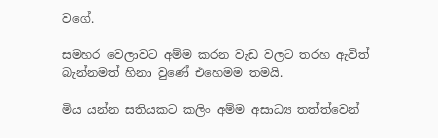වගේ.

සමහර වෙලාවට අම්ම කරන වැඩ වලට තරහ ඇවිත් බැන්නමත් හිනා වුණේ එහෙමම තමයි.

මිය යන්න සතියකට කලිං අම්ම අසාධ්‍ය තත්ත්වෙන්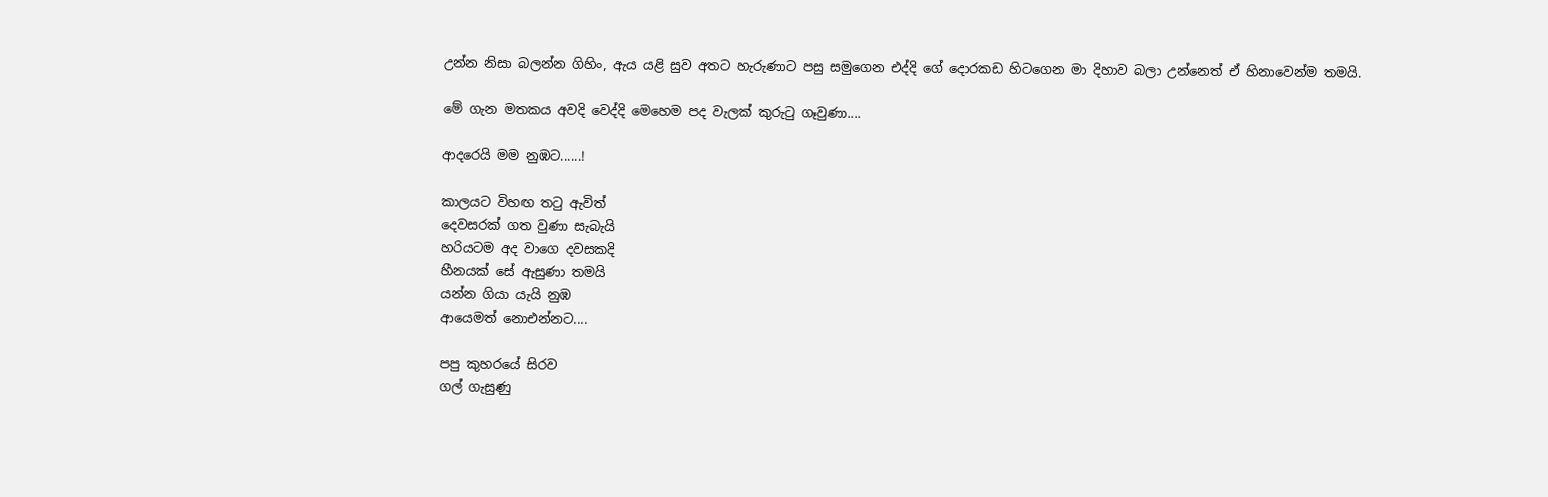උන්න නිසා බලන්න ගිහිං, ඇය යළි සුව අතට හැරුණාට පසු සමුගෙන එද්දි ගේ දොරකඩ හිටගෙන මා දිහාව බලා උන්නෙත් ඒ හිනාවෙන්ම තමයි.

මේ ගැන මතකය අවදි වෙද්දි මෙහෙම පද වැලක් කුරුටු ගෑවුණා....

ආදරෙයි මම නුඹට......!

කාලයට විහඟ තටු ඇවිත්
දෙවසරක් ගත වුණා සැබැයි
හරියටම අද වාගෙ දවසකදි
හීනයක් සේ ඇසුණා තමයි
යන්න ගියා යැයි නුඹ
ආයෙමත් නොඑන්නට....

පපු කුහරයේ සිරව
ගල් ගැසුණු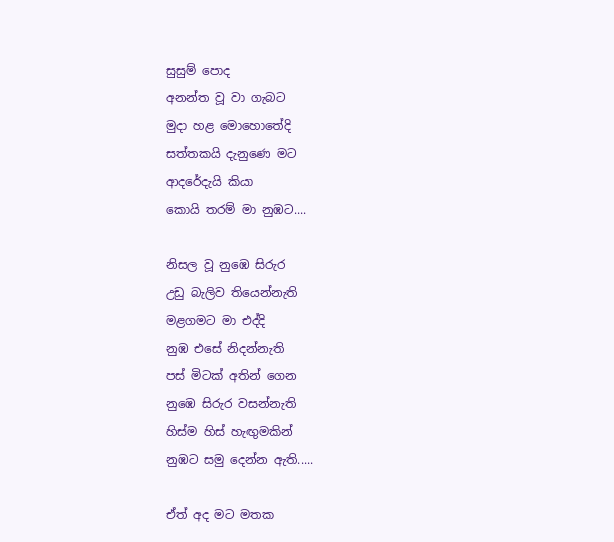සුසුම් පොද
අනන්ත වූ වා ගැබට
මුදා හළ මොහොතේදි
සත්තකයි දැනුණෙ මට
ආදරේදැයි කියා
කොයි තරම් මා නුඹට....

නිසල වූ නුඹෙ සිරුර
උඩු බැලිව තියෙන්නැති
මළගමට මා එද්දි
නුඹ එසේ නිදන්නැති
පස් මිටක් අතින් ගෙන
නුඹෙ සිරුර වසන්නැති
හිස්ම හිස් හැඟුමකින්
නුඹට සමු දෙන්න ඇති.....

ඒත් අද මට මතක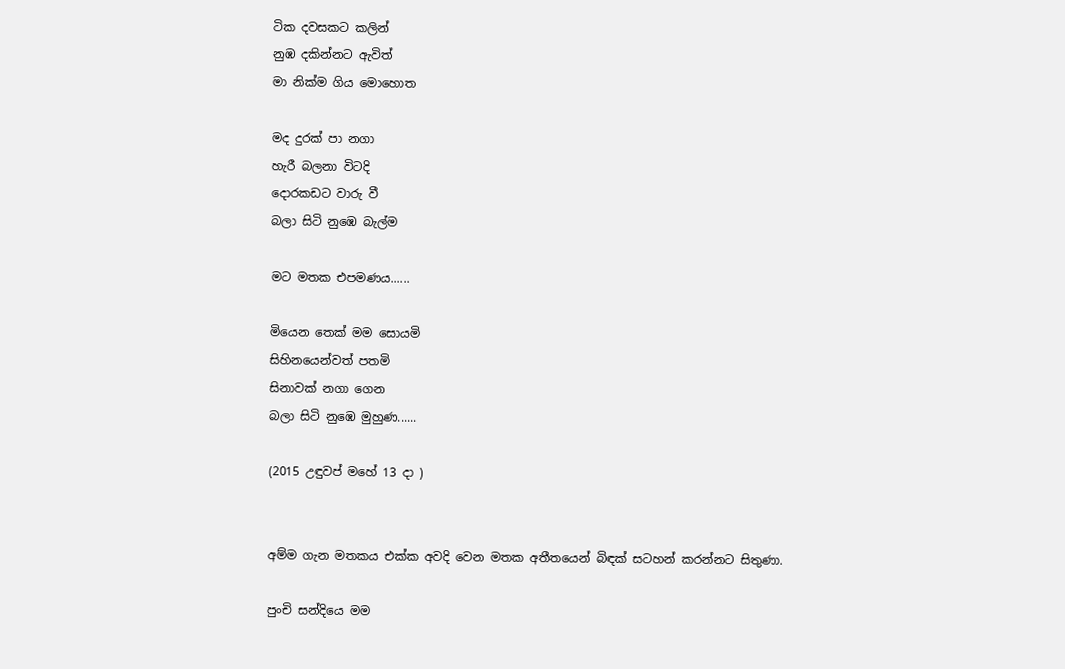ටික දවසකට කලින්
නුඹ දකින්නට ඇවිත්
මා නික්ම ගිය මොහොත

මද දුරක් පා නගා
හැරී බලනා විටදි
දොරකඩට වාරු වී
බලා සිටි නුඹෙ බැල්ම

මට මතක එපමණය......

මියෙන ‍තෙක් මම සොයමි
සිහිනයෙන්වත් පතමි
සිනාවක් නගා ගෙන
බලා සිටි නුඹෙ මුහුණ......

(2015 උඳුවප් මහේ 13 දා )


අම්ම ගැන මතකය එක්ක අවදි වෙන මතක අතීතයෙන් බිඳක් සටහන් කරන්නට සිතුණා.

පුංචි සන්දියෙ මම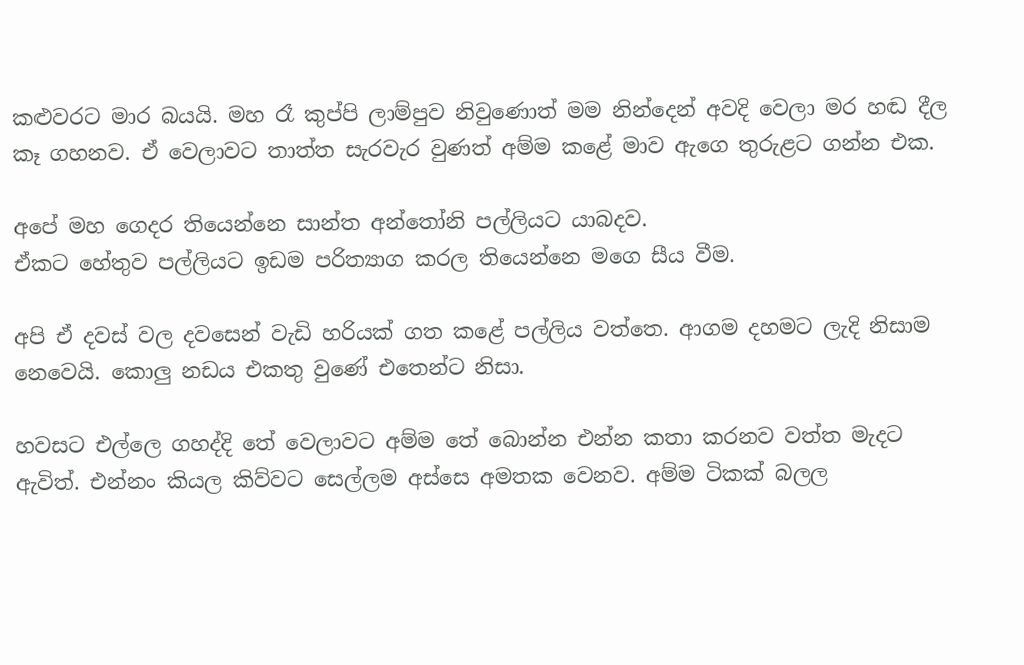කළුවරට මාර බයයි. මහ රෑ කුප්පි ලාම්පුව නිවුණොත් මම නින්දෙන් අවදි වෙලා මර හඬ දීල කෑ ගහනව. ඒ වෙලාවට තාත්ත සැරවැර වුණත් අම්ම කළේ මාව ඇගෙ තුරුළට ගන්න එක.

අපේ මහ ගෙදර තියෙන්නෙ සාන්ත අන්තෝනි පල්ලියට යාබදව.
ඒකට හේතුව පල්ලියට ඉඩම පරිත්‍යාග කරල තියෙන්නෙ මගෙ සීය වීම.

අපි ඒ දවස් වල දවසෙන් වැඩි හරියක් ගත කළේ පල්ලිය වත්තෙ. ආගම දහමට ලැදි නිසාම නෙවෙයි. කොලු නඩය එකතු වුණේ එතෙන්ට නිසා.

හවසට එල්ලෙ ගහද්දි තේ වෙලාවට අම්ම තේ බොන්න එන්න කතා කරනව වත්ත මැදට ඇවිත්. එන්නං කියල කිව්වට සෙල්ලම අස්සෙ අමතක වෙනව. අම්ම ටිකක් බලල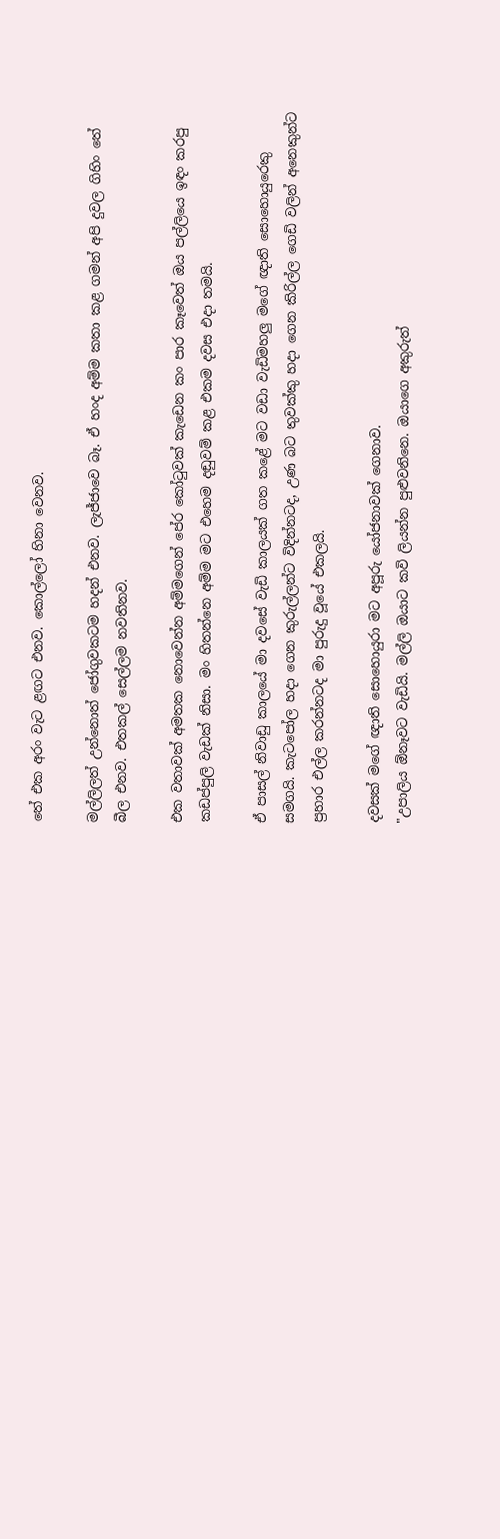තේ එක අරං වැට ළඟට එනව. කොල්ලෝ හිනා වෙනව.

මල්ලිලත් උන්නොත් ජෝගුවකටම හදන් එනව. ලැජ්ජාවෙ බෑ. ඒ හංද අම්ම කතා කළ ගමන් අපි දුවල ගිහිං තේ බීල එනව. එතකල් සෙල්ලම නවතිනව.

එක වතාවක් අමතක නොවෙන්න අම්මගෙන් පේර කෝටුවක් කැඩෙන කං පාර කෑවෙත් ඔය පල්ලියෙ ඉඳං කරපු කඩප්පුලි වැඩක් නිසා. මං හිතන්නෙ අම්ම මට එහෙම දඬුවම් කළ එකම දවස එදා තමයි.

ඒ පාසල් නිවාඩු කාලයේ මා දවසේ වැඩි කාලයක් ගත කළේ මට වඩා වැඩිමහලු මගේ ඥාති සොහොයුරෙකු සමගයි. කැටපෝල හදා ගෙන කුරුල්ලන්ට විදින්නටද, උණ බට තුවක්කු හදා ගෙන කිරිල්ල ගෙඩි වලින් අනෙකුන්ට ප්‍රහාර එල්ල කරන්නටද මා පුරුදු වූයේ එකලයි.

දවසක් මගේ ඥාති සොහොයුරා මට අපූරු යෝජනාවක් ගෙනාව.
"උපාලිය ඕනෑවට වැඩියි. මල්ලි ඔයාට කවි ලියන්න පුළුවනිනෙ. ඔයාගෙ අකුරුත්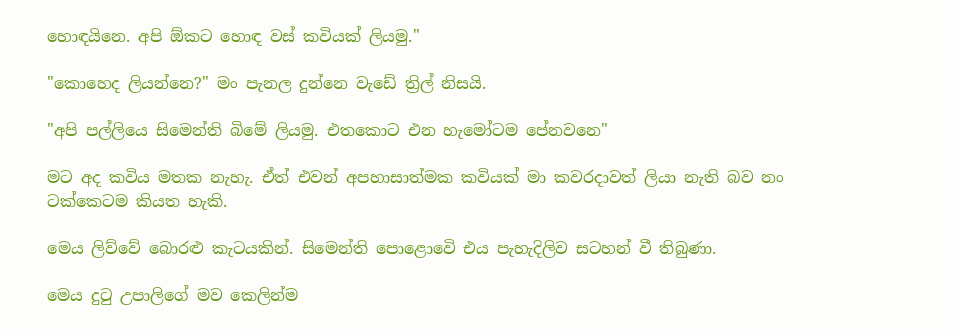හොඳයිනෙ. අපි ඕකට හොඳ වස් කවියක් ලියමු."

"කොහෙද ලියන්නෙ?" මං පැනල දුන්නෙ වැඩේ ත්‍රිල් නිසයි.

"අපි පල්ලියෙ සිමෙන්ති බිමේ ලියමු. එතකොට එන හැමෝටම පේනවනෙ"

මට අද කවිය මතක නැහැ. ඒත් එවන් අපහාසාත්මක කවියක් මා කවරදාවත් ලියා නැති බව නං ටක්කෙටම කියත හැකි.

මෙය ලිව්වේ බොරළු කැටයකින්. සිමෙන්ති පොළොවෙි එය පැහැදිලිව සටහන් වී තිබුණා.

මෙය දුටු උපාලිගේ මව කෙලින්ම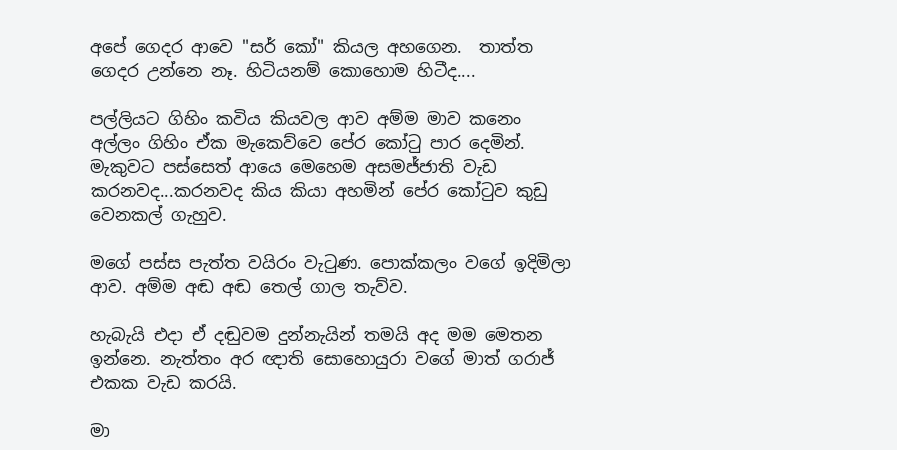අපේ ගෙදර ආවෙ "සර් කෝ" කියල අහගෙන.  තාත්ත ගෙදර උන්නෙ නෑ. හිටියනම් කොහොම හිටීද....

පල්ලියට ගිහිං කවිය කියවල ආව අම්ම මාව කනෙං අල්ලං ගිහිං ඒක මැකෙව්වෙ පේර කෝටු පාර දෙමින්. මැකුවට පස්සෙත් අ‍ායෙ මෙහෙම අසමජ්ජාති වැඩ කරනවද...කරනවද කිය කියා අහමින් පේර කෝටුව කුඩු වෙනකල් ගැහුව.

මගේ පස්ස පැත්ත වයිරං වැටුණ. පොක්කලං වගේ ඉදිමිලා ආව. අම්ම අඬ අඬ තෙල් ගාල තැව්ව.

හැබැයි එදා ඒ දඬුවම දුන්නැයින් තමයි අද මම මෙතන ඉන්නෙ. නැත්තං අර ඥාති සොහොයුරා වගේ මාත් ගරාජ් එකක වැඩ කරයි.

මා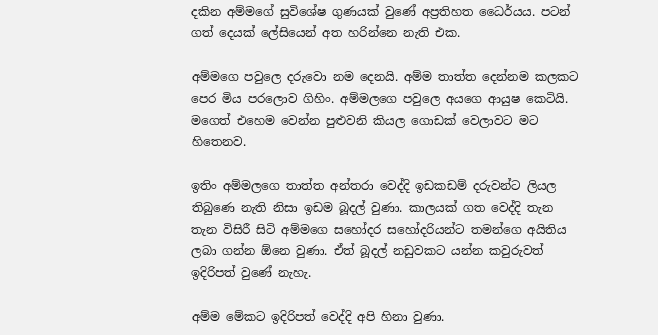දකින අම්මගේ සුවිශේෂ ගුණයක් වුණේ අප්‍රතිහත ධෛර්යය. පටන් ගත් දෙයක් ලේසියෙන් අත හරින්නෙ නැති එක.

අම්මගෙ පවුලෙ දරුවො නම දෙනයි. අම්ම තාත්ත දෙන්නම කලකට පෙර මිය පරලොව ගිහිං. අම්මලගෙ පවුලෙ අයගෙ ආයුෂ කෙටියි. මගෙත් එහෙම වෙන්න පුළුවනි කියල ගොඩක් වෙලාවට මට හිතෙනව.

ඉතිං අම්මලගෙ තාත්ත අන්තරා වෙද්දි ඉඩකඩම් දරුවන්ට ලියල තිබුණෙ නැති නිසා ඉඩම බූදල් වුණා. කාලයක් ගත වෙද්දි තැන තැන විසිරී සිටි අම්මගෙ සහෝදර සහෝදරියන්ට තමන්ගෙ අයිතිය ලබා ගන්න ඕනෙ වුණා. ඒත් බූදල් නඩුවකට යන්න කවුරුවත් ඉදිරිපත් වුණේ නැහැ.

අම්ම මේකට ඉදිරිපත් වෙද්දි අපි හිනා වුණා.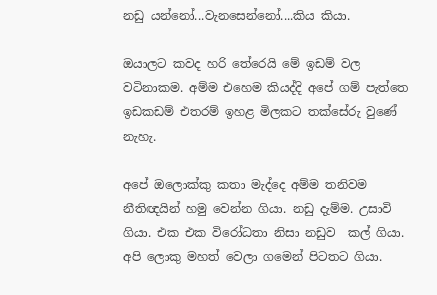නඩු යන්නෝ...වැනසෙන්නෝ....කිය කියා.

ඔයාලට කවද හරි තේරෙයි මේ ඉඩම් වල වටිනාකම. අම්ම එහෙම කියද්දි අපේ ගම් පැත්තෙ ඉඩකඩම් එතරම් ඉහළ මිලකට තක්සේරු වුණේ නැහැ.

අපේ ඔලොක්කු කතා මැද්දෙ අම්ම තනිවම නීතිඥයින් හමු වෙන්න ගියා. නඩු දැම්ම. උසාවි ගියා. එක එක විරෝධතා නිසා නඩුව  කල් ගියා. අපි ලොකු මහත් වෙලා ගමෙන් පිටතට ගියා.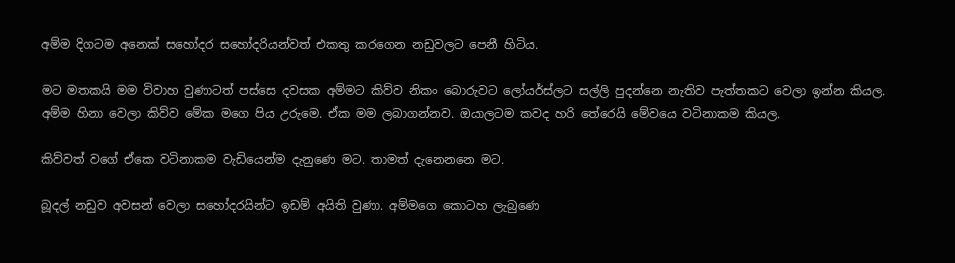අම්ම දිගටම අනෙක් සහෝදර සහෝදරියන්වත් එකතු කරගෙන නඩුවලට පෙනී හිටිය.

මට මතකයි මම විවාහ වුණාටත් පස්සෙ දවසක අම්මට කිව්ව නිකං බොරුවට ලෝයර්ස්ලට සල්ලි පුදන්නෙ නැතිව පැත්තකට වෙලා ඉන්න කියල. අම්ම හිනා වෙලා කිව්ව මේක මගෙ පිය උරුමෙ. ඒක මම ලබාගන්නව. ඔයාලටම කවද හරි තේරෙයි මේවයෙ වටිනාකම කියල.

කිව්වත් වගේ ඒකෙ වටිනාකම වැඩියෙන්ම දැනුණෙ මට. තාමත් දැනෙනනෙ මට.

බූදල් නඩුව අවසන් වෙලා සහෝදරයින්ට ඉඩම් අයිති වුණා. අම්මගෙ කොටහ ලැබුණෙ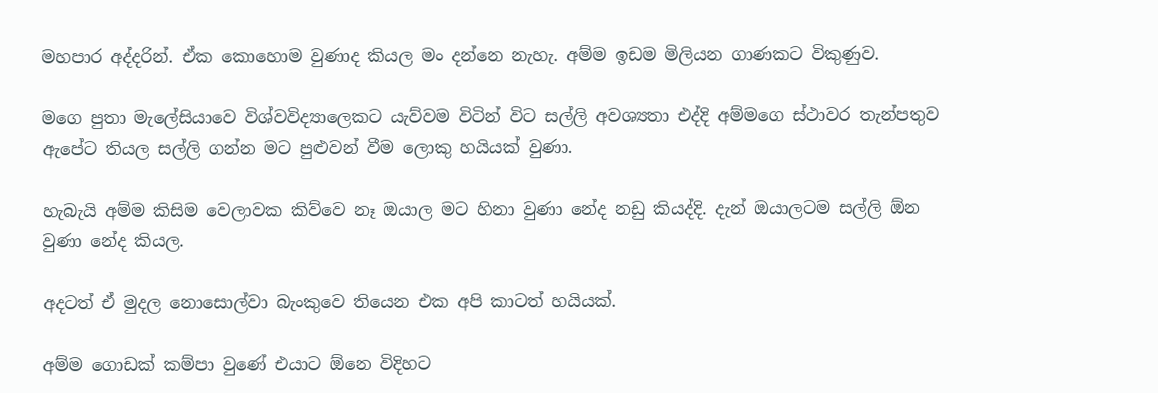මහපාර අද්දරින්. ඒක කොහොම වුණාද කියල මං දන්නෙ නැහැ. අම්ම ඉඩම මිලියන ගාණකට විකුණුව.

මගෙ පුතා මැලේසියාවෙ විශ්වවිද්‍යාලෙකට යැව්වම විටින් විට සල්ලි අවශ්‍යතා එද්දි අම්මගෙ ස්ථාවර තැන්පතුව ඇපේට තියල සල්ලි ගන්න මට පුළුවන් වීම ලොකු හයියක් වුණා.

හැබැයි අම්ම කිසිම වෙලාවක කිව්වෙ නෑ ඔයාල මට හිනා වුණා නේද නඩු කියද්දි. දැන් ඔයාලටම සල්ලි ඕන වුණා නේද කියල.

අදටත් ඒ මුදල නොසොල්වා බැංකුවෙ තියෙන එක අපි කාටත් හයියක්.

අම්ම ගොඩක් කම්පා වුණේ එයාට ඕනෙ විදිහට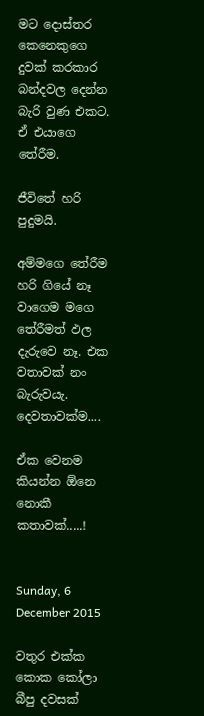මට දොස්තර කෙනෙකුගෙ දුවක් කරක‍ාර බන්දවල දෙන්න බැරි වුණ එකට. ඒ එයාගෙ තේරීම.

ජීවිතේ හරි පුදුමයි.

අම්මගෙ තේරීම හරි ගියේ නෑ වාගෙම මගෙ තේරීමත් ඵල දැරුවෙ නෑ. එක වතාවක් නං බැරුවයැ. දෙවතාවක්ම....

ඒක වෙනම කියන්න ඕනෙ නොකී කතාවක්.....!


Sunday, 6 December 2015

වතුර එක්ක කොක කෝලා බීපු දවසක්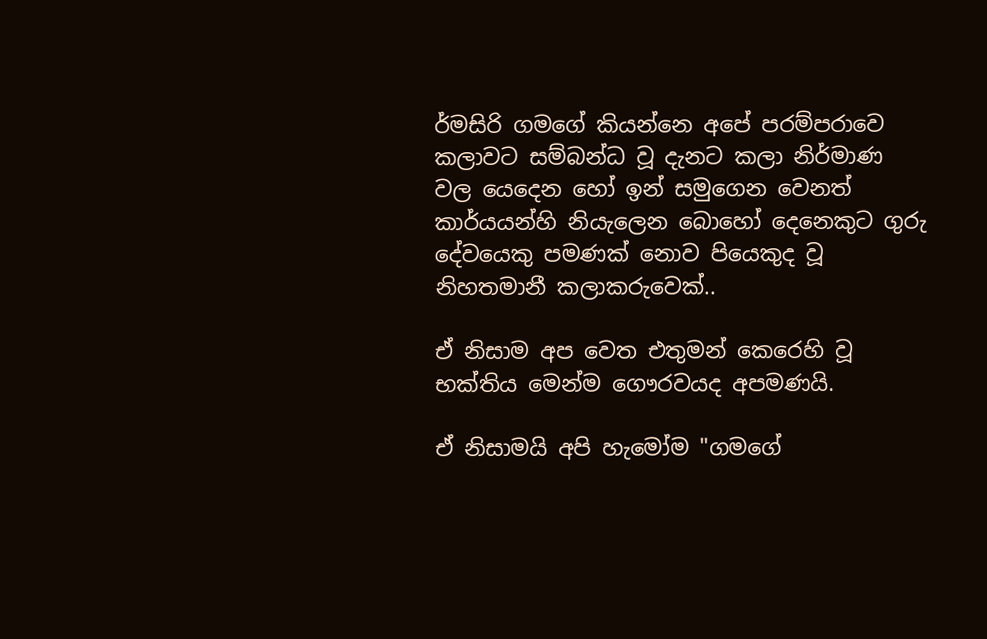ර්මසිරි ගමගේ කියන්නෙ අපේ පරම්පරාවෙ කලාවට සම්බන්ධ වූ දැනට කලා නිර්මාණ වල යෙදෙන හෝ ඉන් සමුගෙන වෙනත් කාර්යයන්හි නියැලෙන බොහෝ දෙනෙකුට ගුරු දේවයෙකු පමණක් නොව පියෙකුද වූ නිහතමානී කලාකරුවෙක්..

ඒ නිසාම අප වෙත එතුමන් කෙරෙහි වූ භක්තිය මෙන්ම ගෞරවයද අපමණයි.

ඒ නිසාමයි අපි හැමෝම "ගමගේ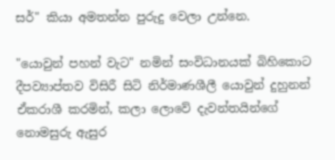සර්" කියා අමතන්න පුරුදු වෙලා උන්නෙ.

"යොවුන් පහන් වැට" නමින් සංවිධානයක් බිහිකොට දීපව්‍යාප්තව විසිරී සිටි නිර්මාණශීලී යොවුන් දුහුනන් ඒකරාශී කරමින්, කලා ලොවේ දැවන්තයින්ගේ නොමසුරු ඇසුර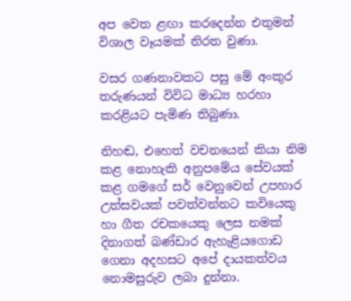අප වෙත ළඟා කරදෙන්න එතුමන් විශාල වෑයමක් නිරත වුණා.

වසර ගණනාවකට පසු මේ අංකුර තරුණයන් විවිධ මාධ්‍ය හරහා කරළියට පැමිණ තිබුණා.

නිහඬ, එහෙත් වචනයෙන් කියා නිම කළ නොහැකි අනුපමේය සේවයක් කළ ගමගේ සර් වෙනුවෙන් උපහාර උත්සවයක් පවත්වන්නට කවියෙකු හා ගීත රචකයෙකු ලෙස නමක් දිනාගත් බණ්ඩාර ඇහැළියගොඩ ගෙනා අදහසට අපේ දායකත්වය නොමසුරුව ලබා දුන්නා.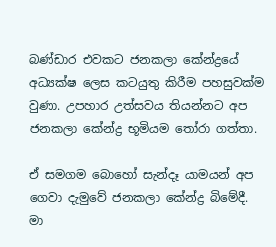බණ්ඩාර එවකට ජනකලා කේන්ද්‍රයේ අධ්‍යක්ෂ ලෙස කටයුතු කිරීම පහසුවක්ම වුණා. උපහාර උත්සවය තියන්නට අප ජනකලා කේන්ද්‍ර භූමියම තෝරා ගත්තා.

ඒ සමගම බොහෝ සැන්දෑ යාමයන් අප ගෙවා දැමුවේ ජනකලා කේන්ද්‍ර බිමේදී. මා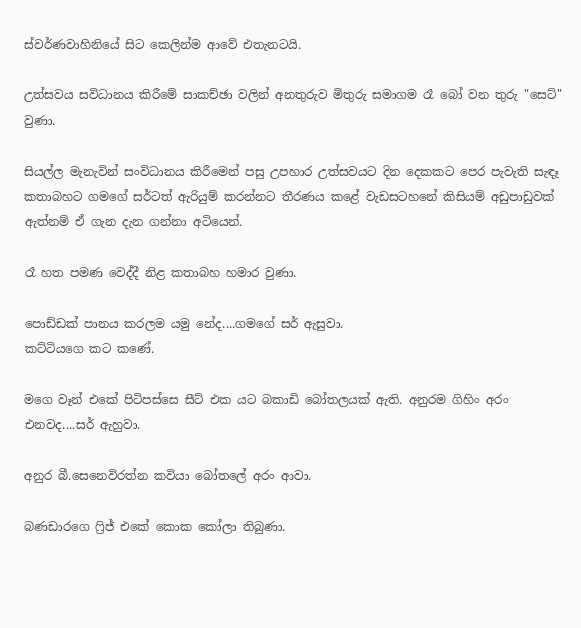ස්වර්ණවාහිනියේ සිට කෙලින්ම ආවේ එතැනටයි.

උත්සවය සවිධානය කිරීමේ සාකච්ඡා වලින් අනතුරුව මිතුරු සමාගම රෑ බෝ වන තුරු "සෙට්" වුණා.

සියල්ල මැනැවින් සංවිධානය කිරීමෙන් පසු උපහාර උත්සවයට දින දෙකකට පෙර පැවැති සැඳෑ කතාබහට ගමගේ සර්ටත් ඇරියුම් කරන්නට තීරණය කළේ වැඩසටහනේ කිසියම් අඩුපාඩුවක් ඇත්නම් ඒ ගැන දැන ගන්නා අටියෙන්.

රෑ හත පමණ වෙද්දී නිළ කතාබහ හමාර වුණා.

පොඩ්ඩක් පානය කරලම යමු නේද....ගමගේ සර් ඇසුවා.
කට්ටියගෙ කට කණේ.

මගෙ වෑන් එකේ පිටිපස්සෙ සීට් එක යට බකාඩි බෝතලයක් ඇති. අනුරම ගිහිං අරං එනවද....සර් ඇහුවා.

අනුර බී.සෙනෙවිරත්න කවියා බෝතලේ අරං ආවා.

බණඩාරගෙ ෆ්‍රිජ් එකේ කොක කෝලා තිබුණා.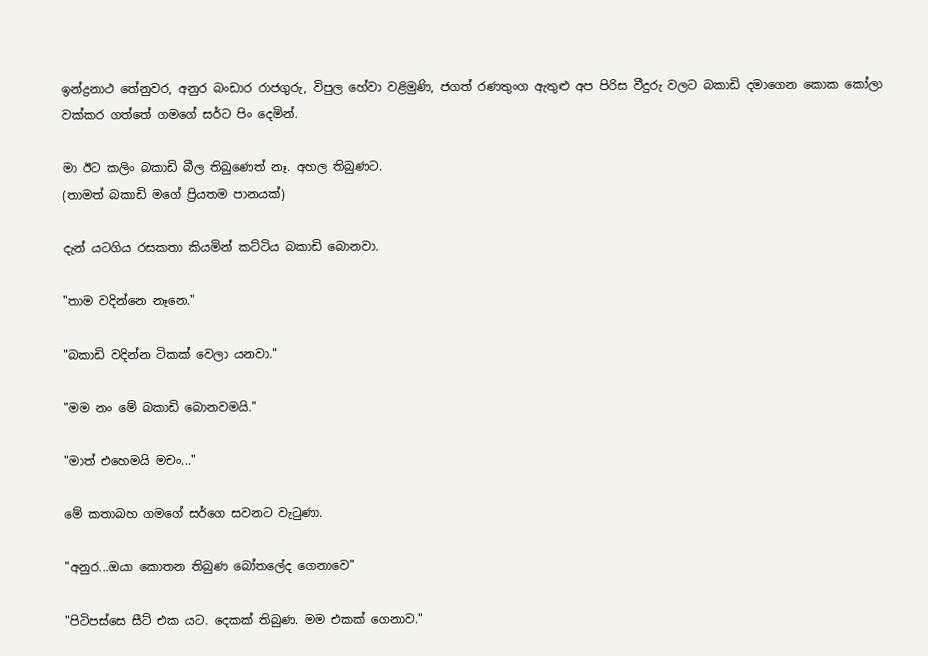ඉන්ද්‍රනාථ තේනුවර, අනුර බංඩාර රාජගුරු, විපුල හේවා වළිමුණි, ජගත් රණතුංග ඇතුළු අප පිරිස වීදුරු වලට බකාඩි දමාගෙන කොක කෝලා වක්කර ගත්තේ ගමගේ සර්ට පිං දෙමින්.

මා ඊට කලිං බකාඩි බීල තිබුණෙත් නෑ. අහල තිබුණට.
(තාමත් බකාඩි මගේ ප්‍රියතම පානයක්)

දැන් යටගිය රසකතා කියමින් කට්ටිය බකාඩි බොනවා.

"තාම වදින්නෙ නෑනෙ."

"බකාඩි වදින්න ටිකක් වෙලා යනවා."

"මම නං මේ බකාඩි බොනවමයි."

"මාත් එහෙමයි මචං..."

මේ කතාබහ ගමගේ සර්ගෙ සවනට වැටුණා.

"අනුර...ඔයා කොතන තිබුණ බෝතලේද ගෙනාවෙ"

"පිටිපස්සෙ සීට් එක යට. දෙකක් තිබුණ. මම එකක් ගෙනාව."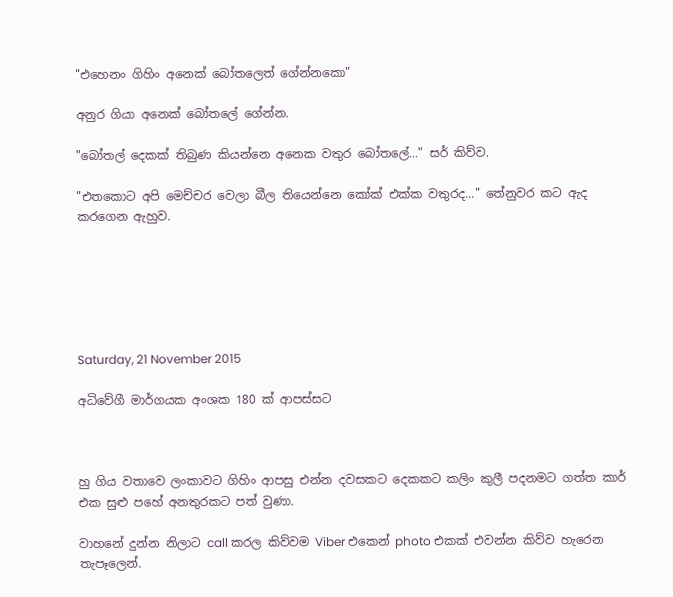"එහෙනං ගිහිං අනෙක් බෝතලෙත් ගේන්නකො"

අනුර ගියා අනෙක් බෝතලේ ගේන්න.

"බෝතල් දෙකක් තිබුණ කියන්නෙ අනෙක වතුර බෝතලේ..." සර් කිව්ව.

"එතකොට අපි මෙච්චර වෙලා බීල තියෙන්නෙ කෝක් එක්ක වතුරද..." තේනුවර කට ඇද කරගෙන ඇහුව.






Saturday, 21 November 2015

අධිවේගී මාර්ගයක අංශක 180 ක් ආපස්සට



හු ගිය වතාවෙ ලංකාවට ගිහිං ආපසු එන්න දවසකට දෙකකට කලිං කුලී පදනමට ගත්ත කාර් එක සුළු පහේ අනතුරකට පත් වුණා.

වාහනේ දුන්න නිලාට call කරල කිව්වම Viber එකෙන් photo එකක් එවන්න කිව්ව හැරෙන තැපෑලෙන්.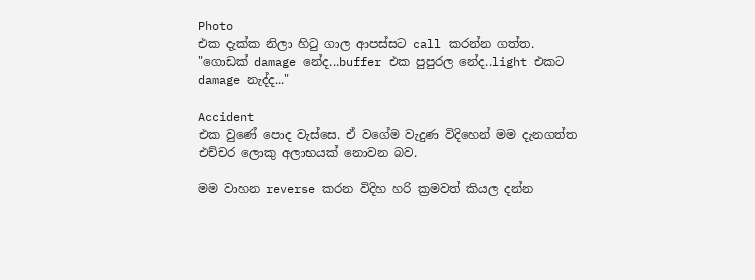Photo
එක දැක්ක නිලා හිටු ගාල ආපස්සට call කරන්න ගත්ත. "ගොඩක් damage නේද...buffer එක පුපුරල නේද..light එකට damage නැද්ද..."

Accident
එක වුණේ පොද වැස්සෙ. ඒ වගේම වැදුණ විදිහෙන් මම දැනගත්ත එච්චර ලොකු අලාභයක් නොවන බව.

මම වාහන reverse කරන විදිහ හරි ක්‍රමවත් කියල දන්න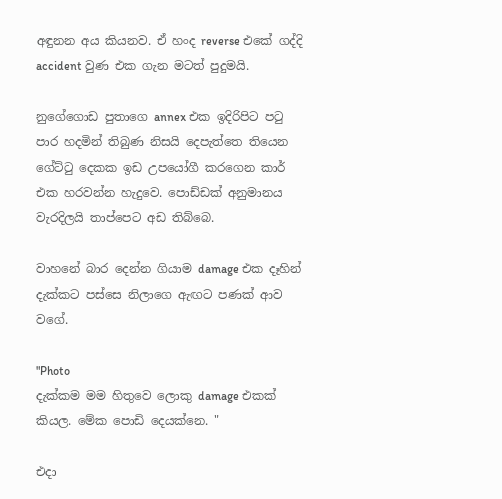අඳුනන අය කියනව. ඒ හංද reverse එකේ ගද්දි accident වුණ එක ගැන මටත් පුදුමයි.

නුගේගොඩ පුතාගෙ annex එක ඉදිරිපිට පටු පාර හදමින් තිබුණ නිසයි දෙපැත්තෙ තියෙන ගේට්ටු දෙකක ඉඩ උපයෝගී කරගෙන කාර් එක හරවන්න හැදුවෙ. පොඩ්ඩක් අනුමානය වැරදිලයි තාප්පෙට අඩ තිබ්බෙ.

වාහනේ බාර දෙන්න ගියාම damage එක දෑහින් දැක්කට පස්සෙ නිලාගෙ ඇඟට පණක් ආව වගේ.

"Photo
දැක්කම මම හිතුවෙ ලොකු damage එකක් කියල. මේක පොඩි දෙයක්නෙ. "

එදා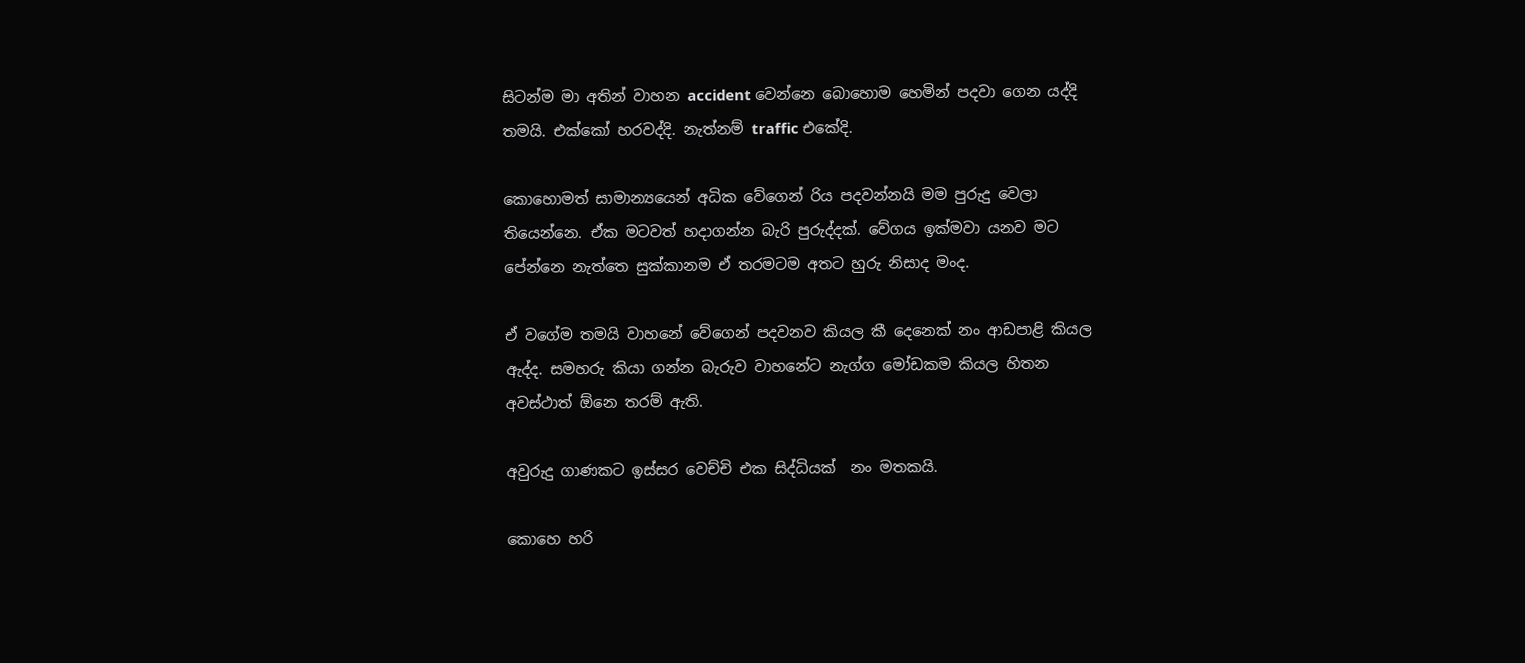සිටන්ම මා අතින් වාහන accident වෙන්නෙ බොහොම හෙමින් පදවා ගෙන යද්දි තමයි. එක්කෝ හරවද්දි. නැත්නම් traffic එකේදි.

කොහොමත් සාමාන්‍යයෙන් අධික වේගෙන් රිය පදවන්නයි මම පුරුදු වෙලා තියෙන්නෙ. ඒක මටවත් හදාගන්න බැරි පුරුද්දක්. වේගය ඉක්මවා යනව මට පේන්නෙ නැත්තෙ සුක්කානම ඒ තරමටම අතට හුරු නිසාද මංද.

ඒ වගේම තමයි වාහනේ වේගෙන් පදවනව කියල කී දෙනෙක් නං ආඩපාළි කියල ඇද්ද. සමහරු කියා ගන්න බැරුව වාහනේට නැග්ග මෝඩකම කියල හිතන අවස්ථාත් ඕනෙ තරම් ඇති.

අවුරුදු ගාණකට ඉස්සර වෙච්චි එක සිද්ධියක්  නං මතකයි.

කොහෙ හරි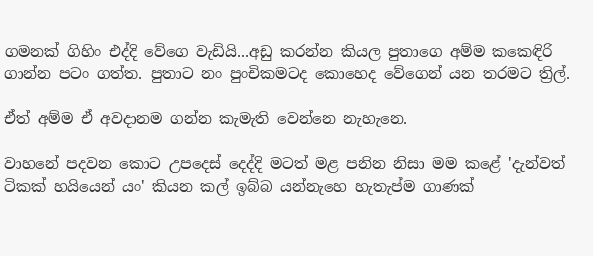ගමනක් ගිහිං එද්දි වේගෙ වැඩියි...අඩු කරන්න කියල පුතාගෙ අම්ම කකෙඳිරි ගාන්න පටං ගත්ත. පුතාට නං පුංචිකමටද කොහෙද වේගෙන් යන තරමට ත්‍රිල්.

ඒත් අම්ම ඒ අවදානම ගන්න කැමැති වෙන්නෙ නැහැනෙ.

වාහනේ පදවන කොට උපදෙස් දෙද්දි මටත් මළ පනින නිසා මම කළේ 'දැන්වත් ටිකක් හයියෙන් යං' කියන කල් ඉබ්බ යන්නැහෙ හැතැප්ම ගාණක්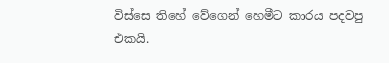විස්සෙ තිහේ වේගෙන් හෙමීට කාරය පදවපු එකයි.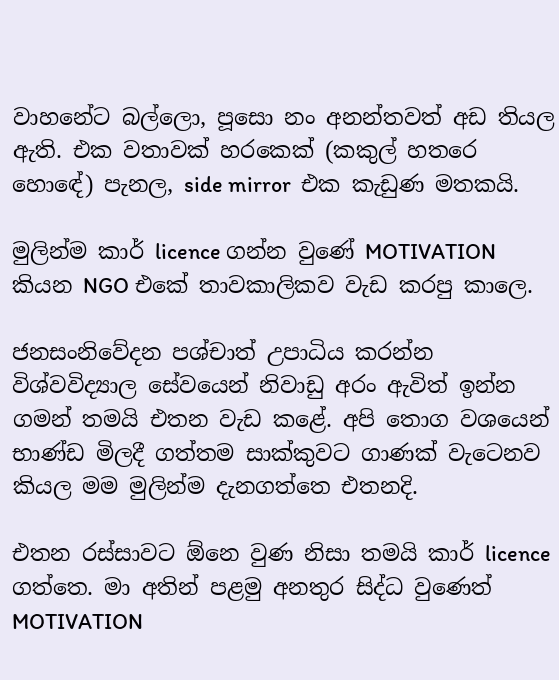වාහනේට බල්ලො, පූසො නං අනන්තවත් අඩ තියල ඇති. එක වතාවක් හරකෙක් (කකුල් හතරෙ හො‍ඳේ) පැනල, side mirror  එක කැඩුණ මතකයි.

මුලින්ම කාර් licence ගන්න වුණේ MOTIVATION කියන NGO එකේ තාවකාලිකව වැඩ කරපු කාලෙ.

ජනසංනිවේදන පශ්චාත් උපාධිය කරන්න විශ්වවිද්‍යාල සේවයෙන් නිවාඩු අරං ඇවිත් ඉන්න ගමන් තමයි එතන වැඩ කළේ. අපි තොග වශයෙන් භාණ්ඩ මිලදී ගත්තම සාක්කුවට ගාණක් වැටෙනව කියල මම මුලින්ම දැනගත්තෙ එතනදි.

එතන රස්සාවට ඕනෙ වුණ නිසා තමයි කාර් licence ගත්තෙ. මා අතින් පළමු අනතුර සිද්ධ වුණෙත් MOTIVATION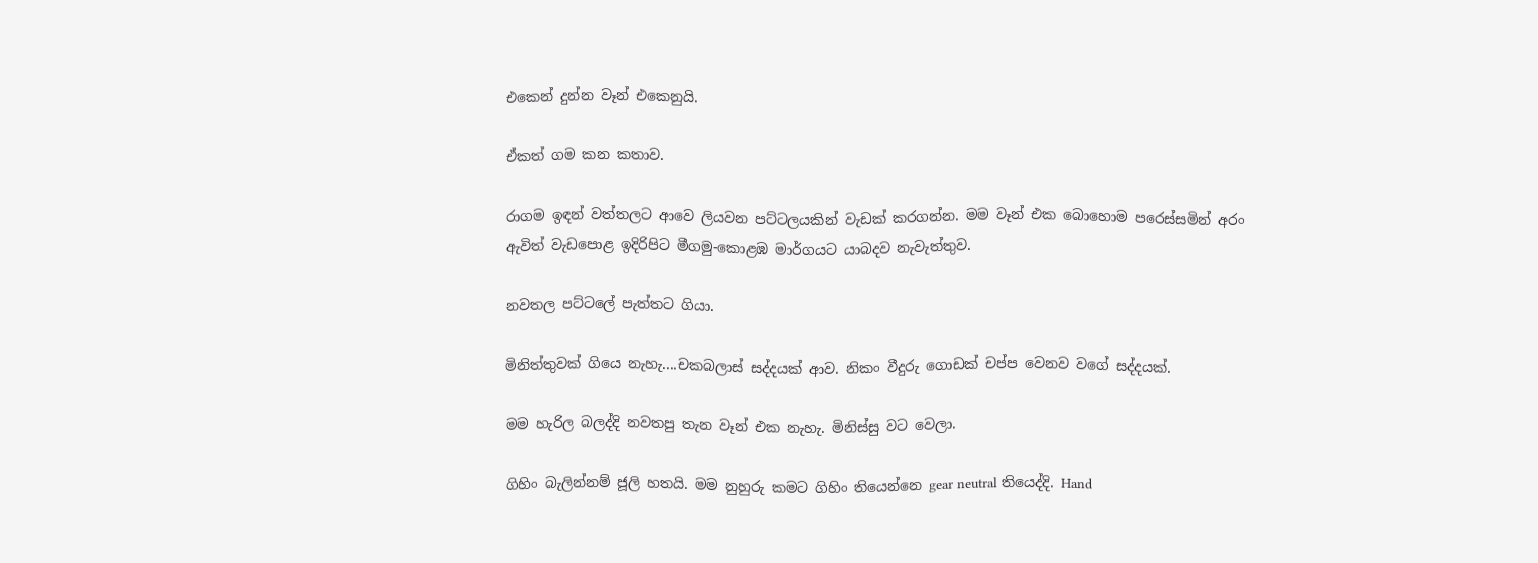එකෙන් දුන්න වෑන් එකෙනුයි.

ඒකත් ගම කන කතාව.

රාගම ඉඳන් වත්තලට ආවෙ ලියවන පට්ටලයකින් වැඩක් කරගන්න. මම වෑන් එක බොහොම පරෙස්සමින් අරං ඇවිත් වැඩපොළ ඉදිරිපිට මීගමු-කොළඹ මාර්ගයට යාබදව නැවැත්තුව.

නවතල පට්ටලේ පැත්තට ගියා.

මිනිත්තුවක් ගියෙ නැහැ....චකබලාස් සද්දයක් ආව. නිකං වීදුරු ගොඩක් චප්ප වෙනව වගේ සද්දයක්.

මම හැරිල බලද්දි නවතපු තැන වෑන් එක නැහැ. මිනිස්සු වට වෙලා.

ගිහිං බැලින්නම් ජූලි හතයි. මම නුහුරු කමට ගිහිං තියෙන්නෙ gear neutral තියෙද්දි. Hand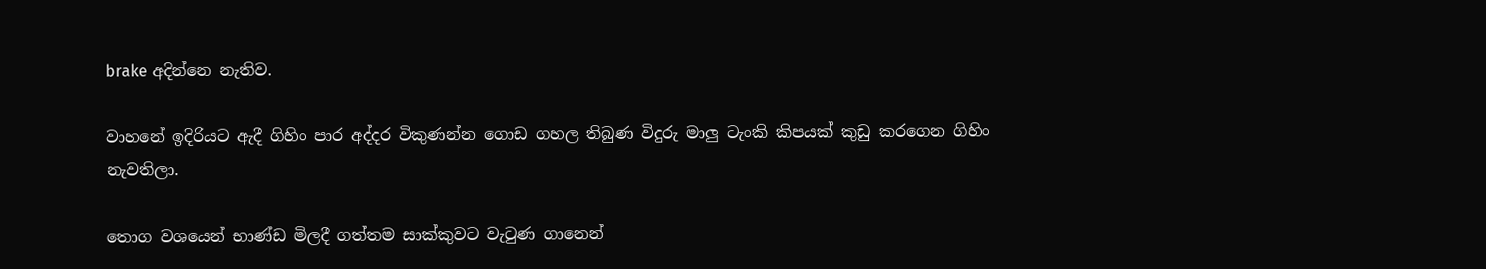brake අදින්නෙ නැතිව.

වාහනේ ඉදිරියට ඇදී ගිහිං පාර අද්දර විකුණන්න ගොඩ ගහල තිබුණ විදුරු මාලු ටැංකි කිපයක් කුඩු කරගෙන ගිහිං නැවතිලා.

තොග වශයෙන් භාණ්ඩ මිලදී ගත්තම සාක්කුවට වැටුණ ගානෙන්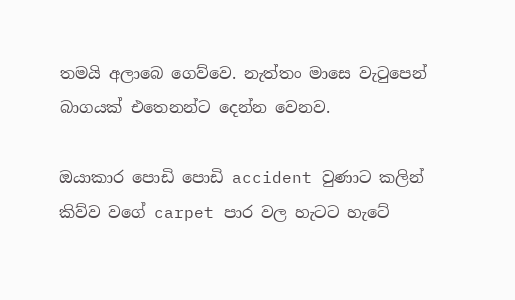තමයි අලාබෙ ගෙව්වෙ. නැත්තං මාසෙ වැටුපෙන් බාගයක් එතෙනන්ට දෙන්න වෙනව.

ඔයාකාර පොඩි පොඩි accident වුණාට කලින් කිව්ව වගේ carpet පාර වල හැටට හැටේ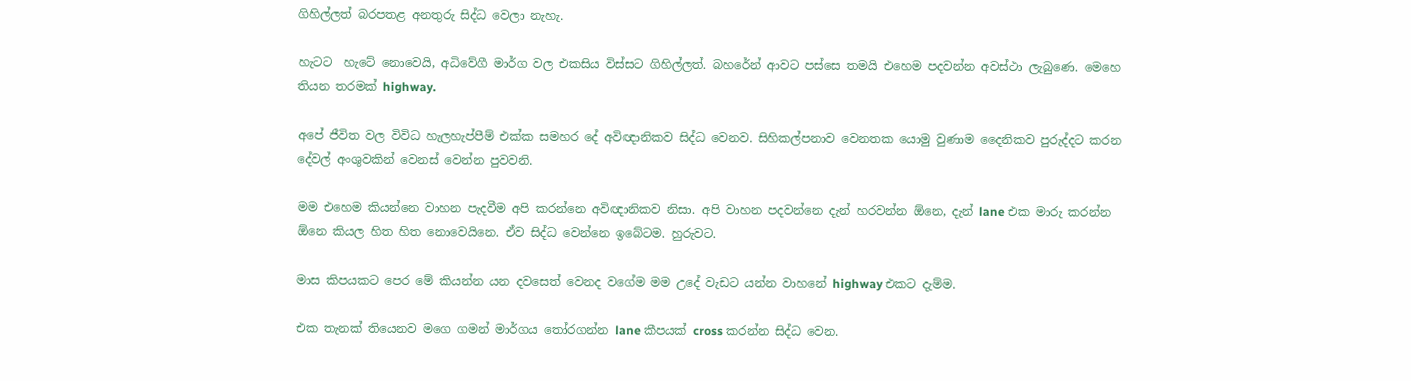ගිහිල්ලත් බරපතළ අනතුරු සිද්ධ වෙලා නැහැ.

හැටට  හැටේ නොවෙයි, අධිවේගී මාර්ග වල එකසිය විස්සට ගිහිල්ලත්. බහරේන් ආවට පස්සෙ තමයි එහෙම පදවන්න අවස්ථා ලැබුණෙ. මෙහෙ තියන තරමක් highway.

අපේ ජීවිත වල විවිධ හැලහැප්පීම් එක්ක සමහර දේ අවිඥානිකව සිද්ධ වෙනව. සිහිකල්පනාව වෙනතක යොමු වුණාම දෛනිකව පුරුද්දට කරන දේවල් අංශුවකින් වෙනස් වෙන්න පුවවනි.

මම එහෙම කියන්නෙ වාහන පැදවීම අපි කරන්නෙ අවිඥානිකව නිසා. අපි වාහන පදවන්නෙ දැන් හරවන්න ඕනෙ, දැන් lane එක මාරු කරන්න ඕනෙ කියල හිත හිත නොවෙයිනෙ. ඒව සිද්ධ වෙන්නෙ ඉබේටම. හුරුවට.

මාස කිපයකට පෙර මේ කියන්න යන දවසෙත් වෙනද වගේම මම උදේ වැඩට යන්න වාහනේ highway එකට දැම්ම.

එක තැනක් තියෙනව මගෙ ගමන් මාර්ගය තෝරගන්න lane කීපයක් cross කරන්න සිද්ධ වෙන.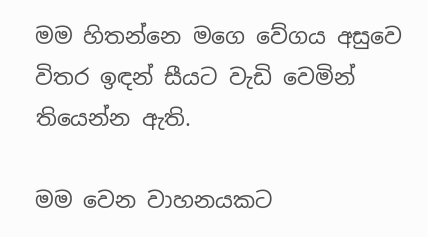මම හිතන්නෙ මගෙ වේගය අසුවෙ විතර ඉඳන් සීයට වැඩි වෙමින් තියෙන්න ඇති.

මම වෙන වාහනයකට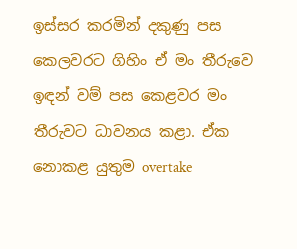ඉස්සර කරමින් දකුණු පස කෙලවරට ගිහිං ඒ මං තීරුවෙ ඉඳන් වම් පස කෙළවර මං තීරුවට ධාවනය කළා. ඒක නොකළ යුතුම overtake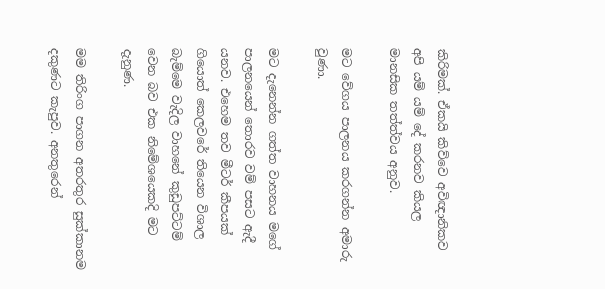කිරිමක්. ඒකයි කිව්වෙ අවිඥානිකව අපි යම් යම් දේ කරනව කියල මානසික තත්ත්වය අනුව.

මට වේගය පාලනය කරගන්න අමාරු වුණා.

මට දැනෙන්න ගත්ත වාහනය මගේ පාලනයෙන් තොරව වම් පසට ඇදී යනව. එහෙම තව මීටර් කීපයක් ගියොත් කෙලවරේ තියෙන විශාල බැම්මෙ වැදිල වාහනේ කුඩුපට්ටම් වෙන බව එක නිමේශයෙකදි මට දැනුණ.

මම තිරිංග පාගන අතරතුර සුක්කානම දකුණට කැපුව. අනතුරෙන්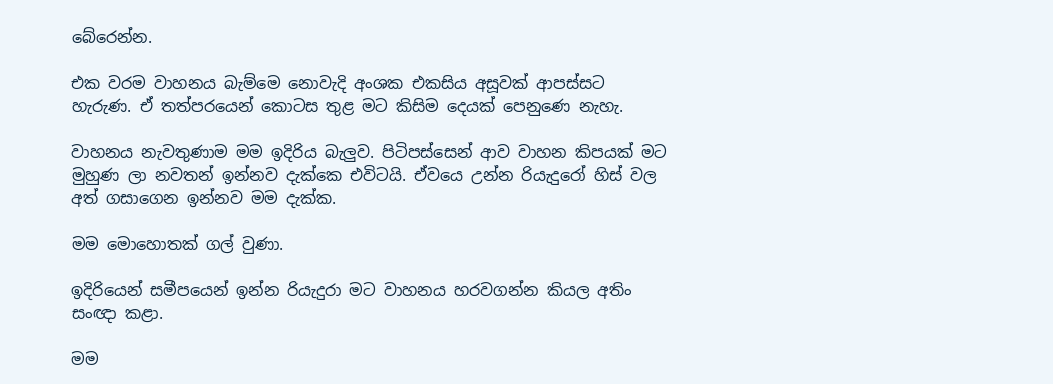බේරෙන්න.

එක වරම වාහනය බැම්මෙ නොවැදි අංශක එකසිය අසූවක් ආපස්සට හැරුණ. ඒ තත්පරයෙන් කොටස තුළ මට කිසිම දෙයක් පෙනුණෙ නැහැ.

වාහනය නැවතුණාම මම ඉදිරිය බැලුව. පිටිපස්සෙන් ආව වාහන කිපයක් මට මුහුණ ලා නවතන් ඉන්නව දැක්කෙ එවිටයි. ඒවයෙ උන්න රියැදුරෝ හිස් වල අත් ගසාගෙන ඉන්නව මම දැක්ක.

මම මොහොතක් ගල් වුණා.

ඉදිරියෙන් සමීපයෙන් ඉන්න රියැදුරා මට වාහනය හරවගන්න කියල අතිං සංඥා කළා.

මම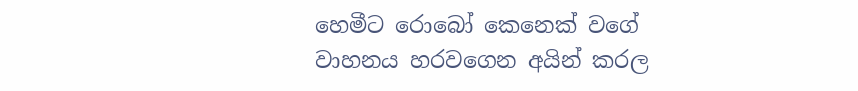හෙමීට රොබෝ කෙනෙක් වගේ වාහනය හරවගෙන අයින් කරල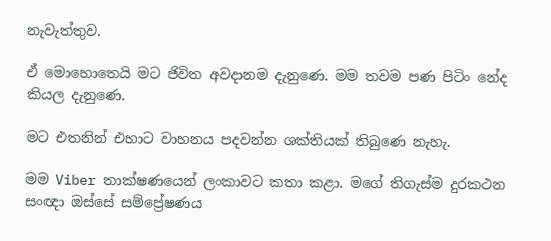නැවැත්තුව.

ඒ මොහොතෙයි මට ජිවිත අවදානම දැනුණෙ. මම තවම පණ පිටිං නේද කියල දැනුණෙ.

මට එතනින් එහාට වාහනය පදවන්න ශක්තියක් තිබුණෙ නැහැ.

මම Viber තාක්ෂණයෙන් ලංකාවට කතා කළා. මගේ තිගැස්ම දුරකථන සංඥා ඔස්සේ සම්ප්‍රේෂණය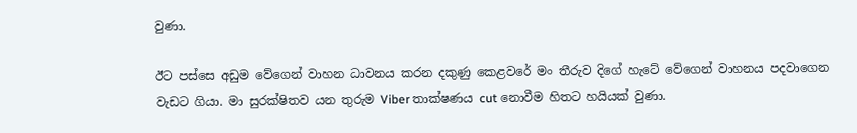වුණා.

ඊට පස්සෙ අඩුම වේගෙන් වාහන ධාවනය කරන දකුණු කෙළවරේ මං තීරුව දිගේ හැටේ වේගෙන් වාහනය පදවාගෙන වැඩට ගියා. මා සුරක්ෂිතව යන තුරුම Viber තාක්ෂණය cut නොවීම හිතට හයියක් වුණා.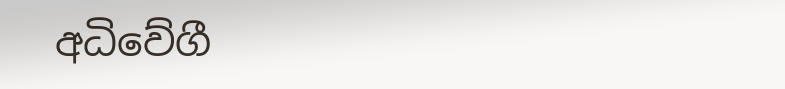අධිවේගී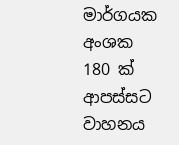මාර්ගයක අංශක 180 ක් ආපස්සට වාහනය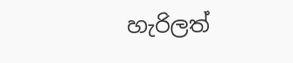හැරිලත්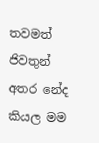තවමත් ජිවතුන් අතර නේද කියල මම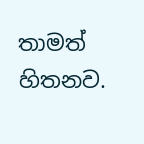තාමත් හිතනව.